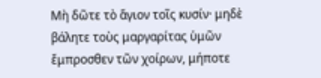Μὴ δῶτε τὸ ἅγιον τοῖς κυσίν· μηδὲ βάλητε τοὺς μαργαρίτας ὑμῶν ἔμπροσθεν τῶν χοίρων, μήποτε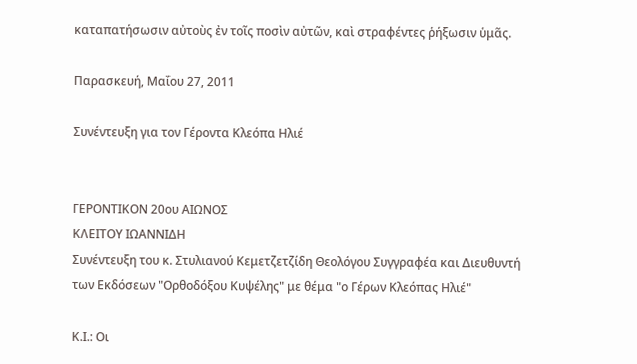καταπατήσωσιν αὐτοὺς ἐν τοῖς ποσὶν αὐτῶν, καὶ στραφέντες ῥήξωσιν ὑμᾶς.

Παρασκευή, Μαΐου 27, 2011

Συνέντευξη για τον Γέροντα Κλεόπα Ηλιέ


ΓΕΡΟΝΤΙΚΟΝ 20ου ΑΙΩΝΟΣ
ΚΛΕΙΤΟΥ ΙΩΑΝΝΙΔΗ
Συνέντευξη του κ. Στυλιανού Κεμετζετζίδη Θεολόγου Συγγραφέα και Διευθυντή των Εκδόσεων "Ορθοδόξου Κυψέλης" με θέμα "ο Γέρων Κλεόπας Ηλιέ"

Κ.Ι.: Οι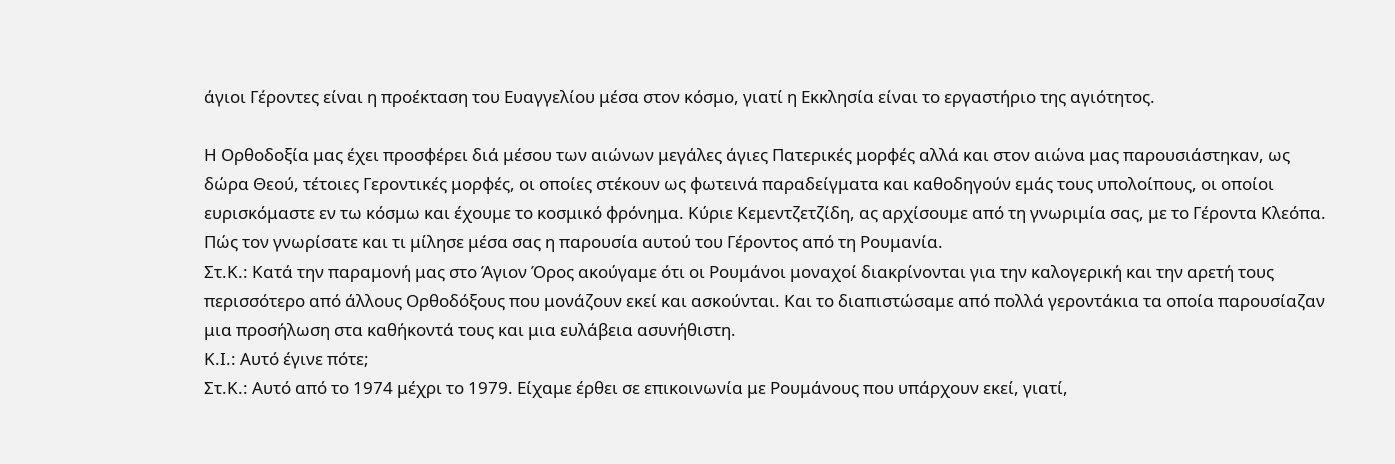άγιοι Γέροντες είναι η προέκταση του Ευαγγελίου μέσα στον κόσμο, γιατί η Εκκλησία είναι το εργαστήριο της αγιότητος.

Η Ορθοδοξία μας έχει προσφέρει διά μέσου των αιώνων μεγάλες άγιες Πατερικές μορφές αλλά και στον αιώνα μας παρουσιάστηκαν, ως δώρα Θεού, τέτοιες Γεροντικές μορφές, οι οποίες στέκουν ως φωτεινά παραδείγματα και καθοδηγούν εμάς τους υπολοίπους, οι οποίοι ευρισκόμαστε εν τω κόσμω και έχουμε το κοσμικό φρόνημα. Κύριε Κεμεντζετζίδη, ας αρχίσουμε από τη γνωριμία σας, με το Γέροντα Κλεόπα. Πώς τον γνωρίσατε και τι μίλησε μέσα σας η παρουσία αυτού του Γέροντος από τη Ρουμανία.
Στ.Κ.: Κατά την παραμονή μας στο Άγιον Όρος ακούγαμε ότι οι Ρουμάνοι μοναχοί διακρίνονται για την καλογερική και την αρετή τους περισσότερο από άλλους Ορθοδόξους που μονάζουν εκεί και ασκούνται. Και το διαπιστώσαμε από πολλά γεροντάκια τα οποία παρουσίαζαν μια προσήλωση στα καθήκοντά τους και μια ευλάβεια ασυνήθιστη.
Κ.Ι.: Αυτό έγινε πότε;
Στ.Κ.: Αυτό από το 1974 μέχρι το 1979. Είχαμε έρθει σε επικοινωνία με Ρουμάνους που υπάρχουν εκεί, γιατί,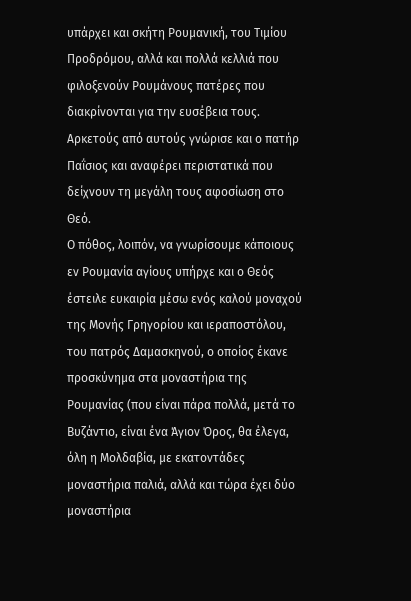υπάρχει και σκήτη Ρουμανική, του Τιμίου Προδρόμου, αλλά και πολλά κελλιά που φιλοξενούν Ρουμάνους πατέρες που διακρίνονται για την ευσέβεια τους. Αρκετούς από αυτούς γνώρισε και ο πατήρ Παΐσιος και αναφέρει περιστατικά που δείχνουν τη μεγάλη τους αφοσίωση στο Θεό.
Ο πόθος, λοιπόν, να γνωρίσουμε κάποιους εν Ρουμανία αγίους υπήρχε και ο Θεός έστειλε ευκαιρία μέσω ενός καλού μοναχού της Μονής Γρηγορίου και ιεραποστόλου, του πατρός Δαμασκηνού, ο οποίος έκανε προσκύνημα στα μοναστήρια της Ρουμανίας (που είναι πάρα πολλά, μετά το Βυζάντιο, είναι ένα Άγιον Όρος, θα έλεγα, όλη η Μολδαβία, με εκατοντάδες μοναστήρια παλιά, αλλά και τώρα έχει δύο μοναστήρια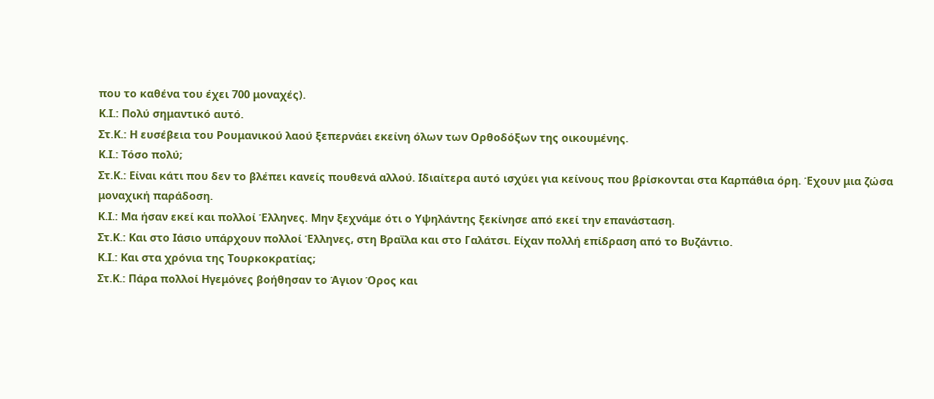που το καθένα του έχει 700 μοναχές).
Κ.Ι.: Πολύ σημαντικό αυτό.
Στ.Κ.: Η ευσέβεια του Ρουμανικού λαού ξεπερνάει εκείνη όλων των Ορθοδόξων της οικουμένης.
Κ.Ι.: Τόσο πολύ;
Στ.Κ.: Είναι κάτι που δεν το βλέπει κανείς πουθενά αλλού. Ιδιαίτερα αυτό ισχύει για κείνους που βρίσκονται στα Καρπάθια όρη. Έχουν μια ζώσα μοναχική παράδοση.
Κ.Ι.: Μα ήσαν εκεί και πολλοί Έλληνες. Μην ξεχνάμε ότι ο Υψηλάντης ξεκίνησε από εκεί την επανάσταση.
Στ.Κ.: Και στο Ιάσιο υπάρχουν πολλοί Έλληνες, στη Βραΐλα και στο Γαλάτσι. Είχαν πολλή επίδραση από το Βυζάντιο.
Κ.Ι.: Και στα χρόνια της Τουρκοκρατίας;
Στ.Κ.: Πάρα πολλοί Ηγεμόνες βοήθησαν το Άγιον Όρος και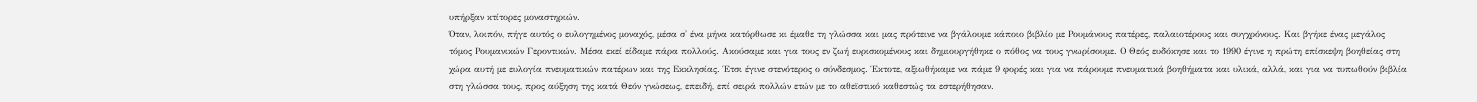υπήρξαν κτίτορες μοναστηριών.
Όταν, λοιπόν, πήγε αυτός ο ευλογημένος μοναχός, μέσα σ' ένα μήνα κατόρθωσε κι έμαθε τη γλώσσα και μας πρότεινε να βγάλουμε κάποιο βιβλίο με Ρουμάνους πατέρες, παλαιοτέρους και συγχρόνους. Και βγήκε ένας μεγάλος τόμος Ρουμανικών Γεροντικών. Μέσα εκεί είδαμε πάρα πολλούς. Ακούσαμε και για τους εν ζωή ευρισκομένους και δημιουργήθηκε ο πόθος να τους γνωρίσουμε. Ο Θεός ευδόκησε και το 1990 έγινε η πρώτη επίσκεψη βοηθείας στη χώρα αυτή με ευλογία πνευματικών πατέρων και της Εκκλησίας. Έτσι έγινε στενότερος ο σύνδεσμος. Έκτοτε, αξιωθήκαμε να πάμε 9 φορές και για να πάρουμε πνευματικά βοηθήματα και υλικά, αλλά, και για να τυπωθούν βιβλία στη γλώσσα τους, προς αύξηση της κατά Θεόν γνώσεως, επειδή, επί σειρά πολλών ετών με το αθεϊστικό καθεστώς τα εστερήθησαν.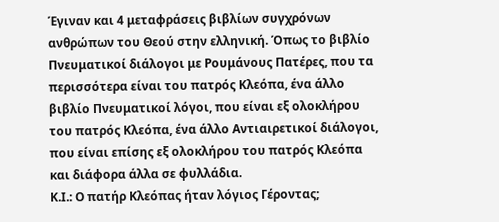Έγιναν και 4 μεταφράσεις βιβλίων συγχρόνων ανθρώπων του Θεού στην ελληνική. Όπως το βιβλίο Πνευματικοί διάλογοι με Ρουμάνους Πατέρες, που τα περισσότερα είναι του πατρός Κλεόπα, ένα άλλο βιβλίο Πνευματικοί λόγοι, που είναι εξ ολοκλήρου του πατρός Κλεόπα, ένα άλλο Αντιαιρετικοί διάλογοι, που είναι επίσης εξ ολοκλήρου του πατρός Κλεόπα και διάφορα άλλα σε φυλλάδια.
Κ.Ι.: Ο πατήρ Κλεόπας ήταν λόγιος Γέροντας;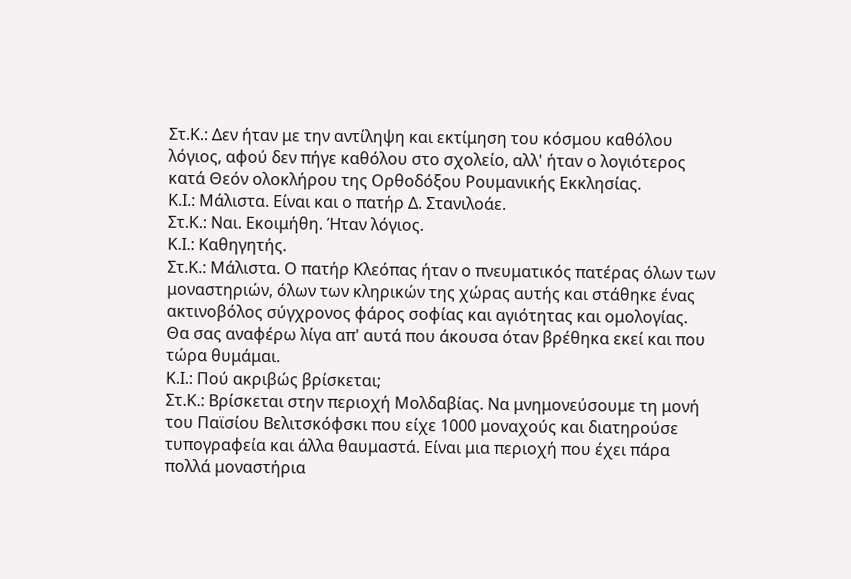Στ.Κ.: Δεν ήταν με την αντίληψη και εκτίμηση του κόσμου καθόλου λόγιος, αφού δεν πήγε καθόλου στο σχολείο, αλλ' ήταν ο λογιότερος κατά Θεόν ολοκλήρου της Ορθοδόξου Ρουμανικής Εκκλησίας.
Κ.Ι.: Μάλιστα. Είναι και ο πατήρ Δ. Στανιλοάε.
Στ.Κ.: Ναι. Εκοιμήθη. Ήταν λόγιος.
Κ.Ι.: Καθηγητής.
Στ.Κ.: Μάλιστα. Ο πατήρ Κλεόπας ήταν ο πνευματικός πατέρας όλων των μοναστηριών, όλων των κληρικών της χώρας αυτής και στάθηκε ένας ακτινοβόλος σύγχρονος φάρος σοφίας και αγιότητας και ομολογίας.
Θα σας αναφέρω λίγα απ' αυτά που άκουσα όταν βρέθηκα εκεί και που τώρα θυμάμαι.
Κ.Ι.: Πού ακριβώς βρίσκεται;
Στ.Κ.: Βρίσκεται στην περιοχή Μολδαβίας. Να μνημονεύσουμε τη μονή του Παϊσίου Βελιτσκόφσκι που είχε 1000 μοναχούς και διατηρούσε τυπογραφεία και άλλα θαυμαστά. Είναι μια περιοχή που έχει πάρα πολλά μοναστήρια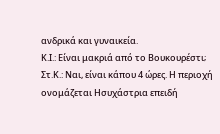ανδρικά και γυναικεία.
Κ.Ι.: Είναι μακριά από το Βουκουρέστι;
Στ.Κ.: Ναι, είναι κάπου 4 ώρες. Η περιοχή ονομάζεται Ησυχάστρια επειδή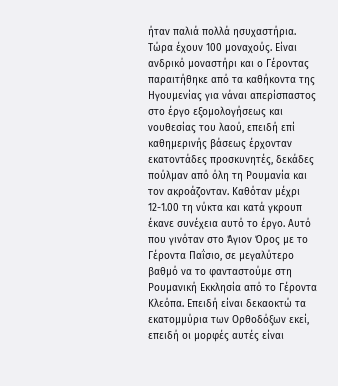ήταν παλιά πολλά ησυχαστήρια. Τώρα έχουν 100 μοναχούς. Είναι ανδρικό μοναστήρι και ο Γέροντας παραιτήθηκε από τα καθήκοντα της Ηγουμενίας για νάναι απερίσπαστος στο έργο εξομολογήσεως και νουθεσίας του λαού, επειδή επί καθημερινής βάσεως έρχονταν εκατοντάδες προσκυνητές, δεκάδες πούλμαν από όλη τη Ρουμανία και τον ακροάζονταν. Καθόταν μέχρι 12-1.00 τη νύκτα και κατά γκρουπ έκανε συνέχεια αυτό το έργο. Αυτό που γινόταν στο Άγιον Όρος με το Γέροντα Παΐσιο, σε μεγαλύτερο βαθμό να το φανταστούμε στη Ρουμανική Εκκλησία από το Γέροντα Κλεόπα. Επειδή είναι δεκαοκτώ τα εκατομμύρια των Ορθοδόξων εκεί, επειδή οι μορφές αυτές είναι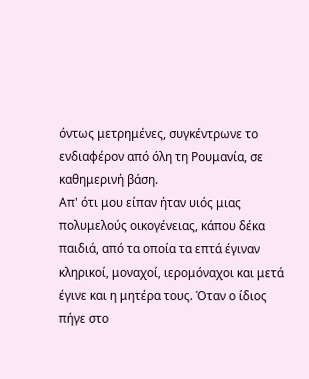όντως μετρημένες, συγκέντρωνε το ενδιαφέρον από όλη τη Ρουμανία, σε καθημερινή βάση.
Απ' ότι μου είπαν ήταν υιός μιας πολυμελούς οικογένειας, κάπου δέκα παιδιά, από τα οποία τα επτά έγιναν κληρικοί, μοναχοί, ιερομόναχοι και μετά έγινε και η μητέρα τους. Όταν ο ίδιος πήγε στο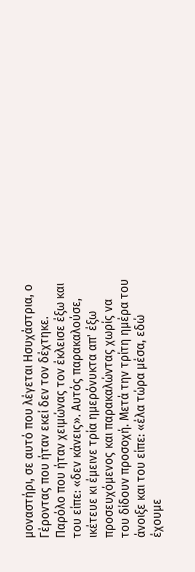μοναστήρι, σε αυτό που λέγεται Ησυχάστρια, ο Γέροντας που ήταν εκεί δεν τον δέχτηκε.
Παρόλο που ήταν χειμώνας τον έκλεισε έξω και του είπε: «δεν κάνεις». Αυτός παρακαλούσε, ικέτευε κι έμεινε τρία ημερόνυκτα απ' έξω προσευχόμενος και παρακαλώντας χωρίς να του δίδουν προσοχή. Μετά την τρίτη ημέρα του άνοιξε και του είπε: «έλα τώρα μέσα, εδώ έχουμε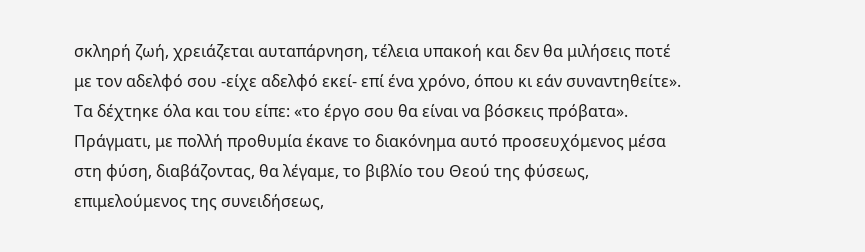σκληρή ζωή, χρειάζεται αυταπάρνηση, τέλεια υπακοή και δεν θα μιλήσεις ποτέ με τον αδελφό σου -είχε αδελφό εκεί- επί ένα χρόνο, όπου κι εάν συναντηθείτε». Τα δέχτηκε όλα και του είπε: «το έργο σου θα είναι να βόσκεις πρόβατα». Πράγματι, με πολλή προθυμία έκανε το διακόνημα αυτό προσευχόμενος μέσα στη φύση, διαβάζοντας, θα λέγαμε, το βιβλίο του Θεού της φύσεως, επιμελούμενος της συνειδήσεως,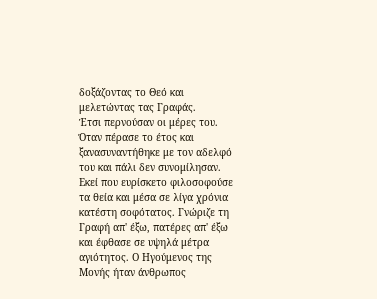δοξάζοντας το Θεό και μελετώντας τας Γραφάς.
Έτσι περνούσαν οι μέρες του. Όταν πέρασε το έτος και ξανασυναντήθηκε με τον αδελφό του και πάλι δεν συνομίλησαν. Εκεί που ευρίσκετο φιλοσοφούσε τα θεία και μέσα σε λίγα χρόνια κατέστη σοφότατος. Γνώριζε τη Γραφή απ' έξω, πατέρες απ' έξω και έφθασε σε υψηλά μέτρα αγιότητος. Ο Ηγούμενος της Μονής ήταν άνθρωπος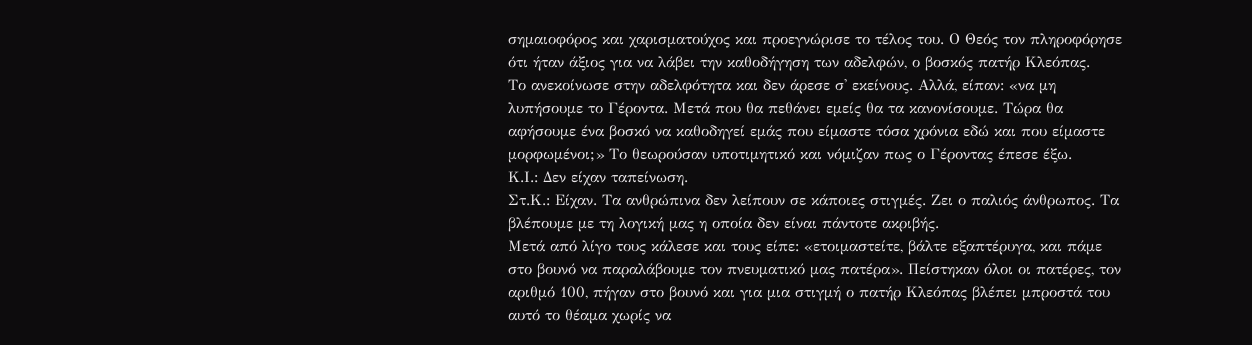σημαιοφόρος και χαρισματούχος και προεγνώρισε το τέλος του. Ο Θεός τον πληροφόρησε ότι ήταν άξιος για να λάβει την καθοδήγηση των αδελφών, ο βοσκός πατήρ Κλεόπας.
Το ανεκοίνωσε στην αδελφότητα και δεν άρεσε σ' εκείνους. Αλλά, είπαν: «να μη λυπήσουμε το Γέροντα. Μετά που θα πεθάνει εμείς θα τα κανονίσουμε. Τώρα θα αφήσουμε ένα βοσκό να καθοδηγεί εμάς που είμαστε τόσα χρόνια εδώ και που είμαστε μορφωμένοι;» Το θεωρούσαν υποτιμητικό και νόμιζαν πως ο Γέροντας έπεσε έξω.
Κ.Ι.: Δεν είχαν ταπείνωση.
Στ.Κ.: Είχαν. Τα ανθρώπινα δεν λείπουν σε κάποιες στιγμές. Ζει ο παλιός άνθρωπος. Τα βλέπουμε με τη λογική μας η οποία δεν είναι πάντοτε ακριβής.
Μετά από λίγο τους κάλεσε και τους είπε: «ετοιμαστείτε, βάλτε εξαπτέρυγα, και πάμε στο βουνό να παραλάβουμε τον πνευματικό μας πατέρα». Πείστηκαν όλοι οι πατέρες, τον αριθμό 100, πήγαν στο βουνό και για μια στιγμή ο πατήρ Κλεόπας βλέπει μπροστά του αυτό το θέαμα χωρίς να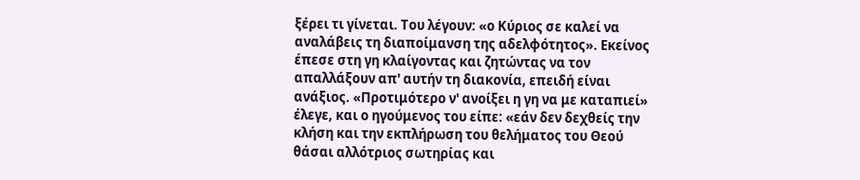ξέρει τι γίνεται. Του λέγουν: «ο Κύριος σε καλεί να αναλάβεις τη διαποίμανση της αδελφότητος». Εκείνος έπεσε στη γη κλαίγοντας και ζητώντας να τον απαλλάξουν απ' αυτήν τη διακονία, επειδή είναι ανάξιος. «Προτιμότερο ν' ανοίξει η γη να με καταπιεί» έλεγε, και ο ηγούμενος του είπε: «εάν δεν δεχθείς την κλήση και την εκπλήρωση του θελήματος του Θεού θάσαι αλλότριος σωτηρίας και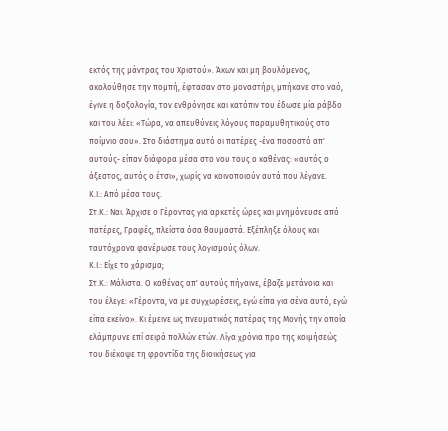εκτός της μάντρας του Χριστού». Άκων και μη βουλόμενος, ακολούθησε την πομπή, έφτασαν στο μοναστήρι, μπήκανε στο ναό, έγινε η δοξολογία, τον ενθρόνησε και κατόπιν του έδωσε μία ράβδο και του λέει: «Τώρα, να απευθύνεις λόγους παραμυθητικούς στο ποίμνιο σου». Στο διάστημα αυτό οι πατέρες -ένα ποσοστό απ' αυτούς- είπαν διάφορα μέσα στο νου τους ο καθένας: «αυτός ο άξεστος, αυτός ο έτσι», χωρίς να κοινοποιούν αυτά που λέγανε.
Κ.Ι.: Από μέσα τους.
Στ.Κ.: Ναι. Άρχισε ο Γέροντας για αρκετές ώρες και μνημόνευσε από πατέρες, Γραφές, πλείστα όσα θαυμαστά. Εξέπληξε όλους και ταυτόχρονα φανέρωσε τους λογισμούς όλων.
Κ.Ι.: Είχε το χάρισμα;
Στ.Κ.: Μάλιστα. Ο καθένας απ' αυτούς πήγαινε, έβαζε μετάνοια και του έλεγε: «Γέροντα, να με συγχωρέσεις, εγώ είπα για σένα αυτό, εγώ είπα εκείνο». Κι έμεινε ως πνευματικός πατέρας της Μονής την οποία ελάμπρυνε επί σειρά πολλών ετών. Λίγα χρόνια προ της κοιμήσεώς του διέκοψε τη φροντίδα της διοικήσεως για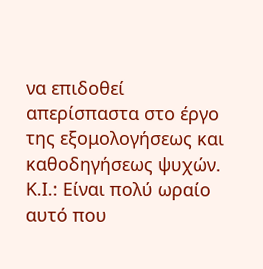να επιδοθεί απερίσπαστα στο έργο της εξομολογήσεως και καθοδηγήσεως ψυχών.
Κ.Ι.: Είναι πολύ ωραίο αυτό που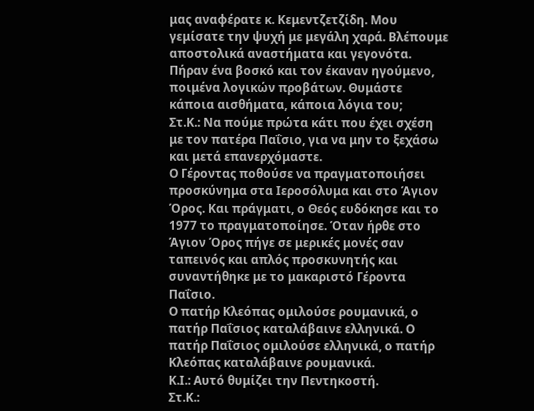μας αναφέρατε κ. Κεμεντζετζίδη. Μου γεμίσατε την ψυχή με μεγάλη χαρά. Βλέπουμε αποστολικά αναστήματα και γεγονότα.
Πήραν ένα βοσκό και τον έκαναν ηγούμενο, ποιμένα λογικών προβάτων. Θυμάστε κάποια αισθήματα, κάποια λόγια του;
Στ.Κ.: Να πούμε πρώτα κάτι που έχει σχέση με τον πατέρα Παΐσιο, για να μην το ξεχάσω και μετά επανερχόμαστε.
Ο Γέροντας ποθούσε να πραγματοποιήσει προσκύνημα στα Ιεροσόλυμα και στο Άγιον Όρος. Και πράγματι, ο Θεός ευδόκησε και το 1977 το πραγματοποίησε. Όταν ήρθε στο Άγιον Όρος πήγε σε μερικές μονές σαν ταπεινός και απλός προσκυνητής και συναντήθηκε με το μακαριστό Γέροντα Παΐσιο.
Ο πατήρ Κλεόπας ομιλούσε ρουμανικά, ο πατήρ Παΐσιος καταλάβαινε ελληνικά. Ο πατήρ Παΐσιος ομιλούσε ελληνικά, ο πατήρ Κλεόπας καταλάβαινε ρουμανικά.
Κ.Ι.: Αυτό θυμίζει την Πεντηκοστή.
Στ.Κ.: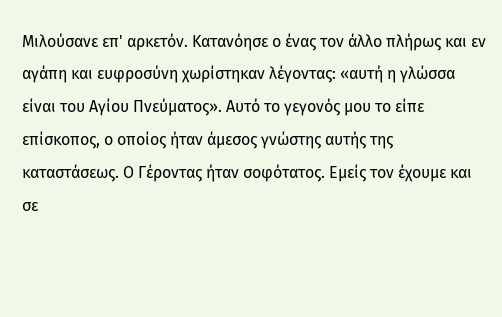Μιλούσανε επ' αρκετόν. Κατανόησε ο ένας τον άλλο πλήρως και εν αγάπη και ευφροσύνη χωρίστηκαν λέγοντας: «αυτή η γλώσσα είναι του Αγίου Πνεύματος». Αυτό το γεγονός μου το είπε επίσκοπος, ο οποίος ήταν άμεσος γνώστης αυτής της καταστάσεως. Ο Γέροντας ήταν σοφότατος. Εμείς τον έχουμε και σε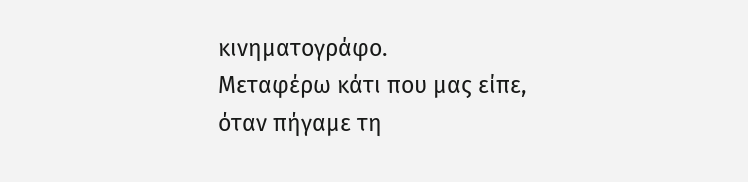κινηματογράφο.
Μεταφέρω κάτι που μας είπε, όταν πήγαμε τη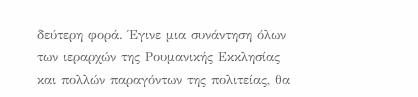δεύτερη φορά. Έγινε μια συνάντηση όλων των ιεραρχών της Ρουμανικής Εκκλησίας και πολλών παραγόντων της πολιτείας, θα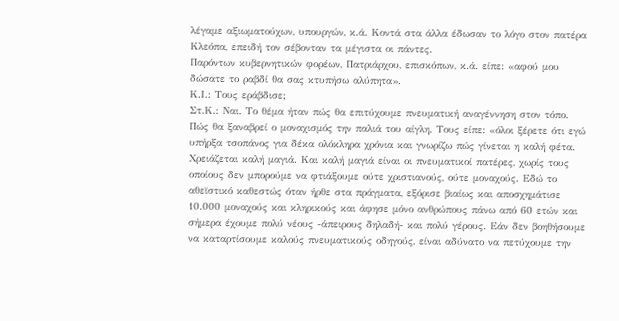λέγαμε αξιωματούχων, υπουργών, κ.ά. Κοντά στα άλλα έδωσαν το λόγο στον πατέρα Κλεόπα, επειδή τον σέβονταν τα μέγιστα οι πάντες.
Παρόντων κυβερνητικών φορέων, Πατριάρχου, επισκόπων, κ.ά. είπε: «αφού μου δώσατε το ραβδί θα σας κτυπήσω αλύπητα».
Κ.Ι.: Τους εράβδισε;
Στ.Κ.: Ναι. Το θέμα ήταν πώς θα επιτύχουμε πνευματική αναγέννηση στον τόπο. Πώς θα ξαναβρεί ο μοναχισμός την παλιά του αίγλη. Τους είπε: «όλοι ξέρετε ότι εγώ υπήρξα τσοπάνος για δέκα ολόκληρα χρόνια και γνωρίζω πώς γίνεται η καλή φέτα. Χρειάζεται καλή μαγιά. Και καλή μαγιά είναι οι πνευματικοί πατέρες, χωρίς τους οποίους δεν μπορούμε να φτιάξουμε ούτε χριστιανούς, ούτε μοναχούς. Εδώ το αθεϊστικό καθεστώς όταν ήρθε στα πράγματα, εξόρισε βιαίως και αποσχημάτισε 10.000 μοναχούς και κληρικούς και άφησε μόνο ανθρώπους πάνω από 60 ετών και σήμερα έχουμε πολύ νέους -άπειρους δηλαδή- και πολύ γέρους. Εάν δεν βοηθήσουμε να καταρτίσουμε καλούς πνευματικούς οδηγούς, είναι αδύνατο να πετύχουμε την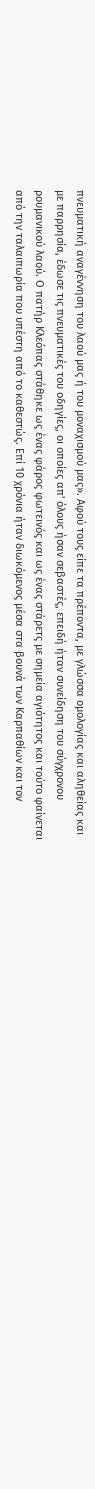πνευματική αναγέννηση του λαού μας ή του μοναχισμού μας». Αφού τους είπε τα πρέποντα, με γλώσσα ομολογίας και αληθείας και με παρρησία, έδωσε τις πνευματικές του οδηγίες, οι οποίες απ' όλους ήσαν σεβαστές, επειδή ήταν συνείδηση του σύγχρονου ρουμανικού λαού. Ο πατήρ Κλεόπας στάθηκε ως ένας φάρος φωτεινός και ως ένας στάρετς με σημεία αγιότητος και τούτο φαίνεται από την ταλαιπωρία που υπέστη από το καθεστώς. Επί 10 χρόνια ήταν διωκόμενος μέσα στα βουνά των Καρπαθίων και τον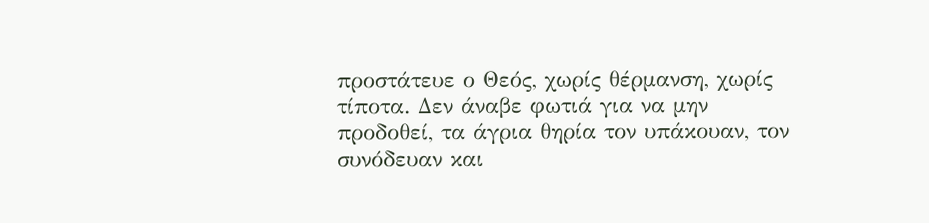προστάτευε ο Θεός, χωρίς θέρμανση, χωρίς τίποτα. Δεν άναβε φωτιά για να μην προδοθεί, τα άγρια θηρία τον υπάκουαν, τον συνόδευαν και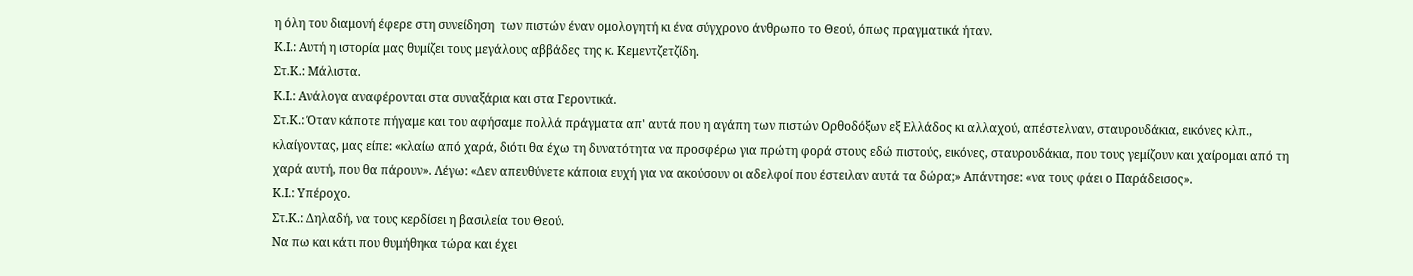η όλη του διαμονή έφερε στη συνείδηση  των πιστών έναν ομολογητή κι ένα σύγχρονο άνθρωπο το Θεού, όπως πραγματικά ήταν.
Κ.Ι.: Αυτή η ιστορία μας θυμίζει τους μεγάλους αββάδες της κ. Κεμεντζετζίδη.
Στ.Κ.: Μάλιστα.
Κ.Ι.: Ανάλογα αναφέρονται στα συναξάρια και στα Γεροντικά.
Στ.Κ.: Όταν κάποτε πήγαμε και του αφήσαμε πολλά πράγματα απ' αυτά που η αγάπη των πιστών Ορθοδόξων εξ Ελλάδος κι αλλαχού, απέστελναν, σταυρουδάκια, εικόνες κλπ., κλαίγοντας, μας είπε: «κλαίω από χαρά, διότι θα έχω τη δυνατότητα να προσφέρω για πρώτη φορά στους εδώ πιστούς, εικόνες, σταυρουδάκια, που τους γεμίζουν και χαίρομαι από τη χαρά αυτή, που θα πάρουν». Λέγω: «Δεν απευθύνετε κάποια ευχή για να ακούσουν οι αδελφοί που έστειλαν αυτά τα δώρα;» Απάντησε: «να τους φάει ο Παράδεισος».
Κ.Ι.: Υπέροχο.
Στ.Κ.: Δηλαδή, να τους κερδίσει η βασιλεία του Θεού.
Να πω και κάτι που θυμήθηκα τώρα και έχει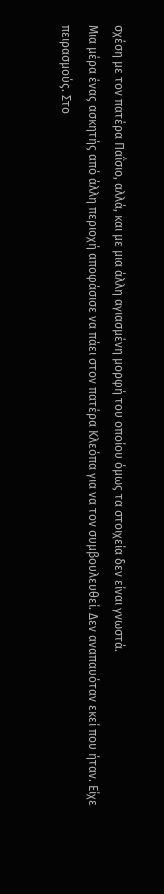σχέση με τον πατέρα Παΐσιο, αλλά, και με μια άλλη αγιασμένη μορφή του οποίου όμως τα στοιχεία δεν είναι γνωστά.
Μια μέρα ένας ασκητής από άλλη περιοχή αποφάσισε να πάει στον πατέρα Κλεόπα για να τον συμβουλευθεί. Δεν αναπαυόταν εκεί που ήταν. Είχε πειρασμούς. Στο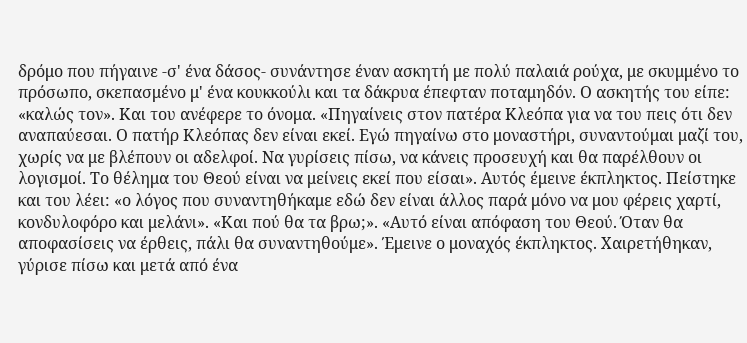δρόμο που πήγαινε -σ' ένα δάσος- συνάντησε έναν ασκητή με πολύ παλαιά ρούχα, με σκυμμένο το πρόσωπο, σκεπασμένο μ' ένα κουκκούλι και τα δάκρυα έπεφταν ποταμηδόν. Ο ασκητής του είπε: «καλώς τον». Και του ανέφερε το όνομα. «Πηγαίνεις στον πατέρα Κλεόπα για να του πεις ότι δεν αναπαύεσαι. Ο πατήρ Κλεόπας δεν είναι εκεί. Εγώ πηγαίνω στο μοναστήρι, συναντούμαι μαζί του, χωρίς να με βλέπουν οι αδελφοί. Να γυρίσεις πίσω, να κάνεις προσευχή και θα παρέλθουν οι λογισμοί. Το θέλημα του Θεού είναι να μείνεις εκεί που είσαι». Αυτός έμεινε έκπληκτος. Πείστηκε και του λέει: «ο λόγος που συναντηθήκαμε εδώ δεν είναι άλλος παρά μόνο να μου φέρεις χαρτί, κονδυλοφόρο και μελάνι». «Και πού θα τα βρω;». «Αυτό είναι απόφαση του Θεού. Όταν θα αποφασίσεις να έρθεις, πάλι θα συναντηθούμε». Έμεινε ο μοναχός έκπληκτος. Χαιρετήθηκαν, γύρισε πίσω και μετά από ένα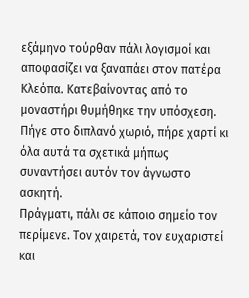εξάμηνο τούρθαν πάλι λογισμοί και αποφασίζει να ξαναπάει στον πατέρα Κλεόπα. Κατεβαίνοντας από το μοναστήρι θυμήθηκε την υπόσχεση. Πήγε στο διπλανό χωριό, πήρε χαρτί κι όλα αυτά τα σχετικά μήπως συναντήσει αυτόν τον άγνωστο ασκητή.
Πράγματι, πάλι σε κάποιο σημείο τον περίμενε. Τον χαιρετά, τον ευχαριστεί και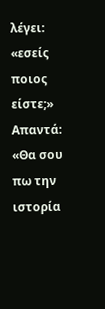λέγει: «εσείς ποιος είστε;» Απαντά: «Θα σου πω την ιστορία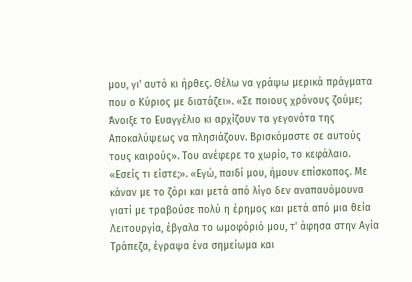μου, γι' αυτό κι ήρθες. Θέλω να γράψω μερικά πράγματα που ο Κύριος με διατάζει». «Σε ποιους χρόνους ζούμε; Άνοιξε το Ευαγγέλιο κι αρχίζουν τα γεγονότα της Αποκαλύψεως να πλησιάζουν. Βρισκόμαστε σε αυτούς τους καιρούς». Του ανέφερε το χωρίο, το κεφάλαιο. «Εσείς τι είστε;». «Εγώ, παιδί μου, ήμουν επίσκοπος. Με κάναν με το ζόρι και μετά από λίγο δεν αναπαυόμουνα γιατί με τραβούσε πολύ η έρημος και μετά από μια θεία Λειτουργία, έβγαλα το ωμοφόριό μου, τ' άφησα στην Αγία Τράπεζα, έγραψα ένα σημείωμα και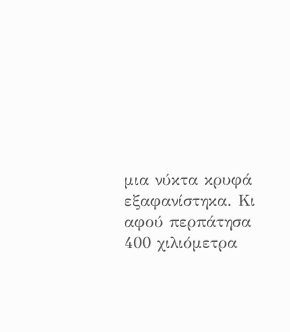μια νύκτα κρυφά εξαφανίστηκα. Κι αφού περπάτησα 400 χιλιόμετρα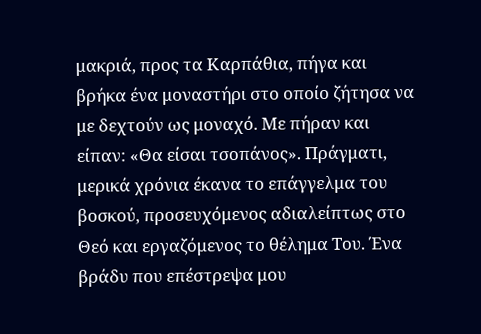μακριά, προς τα Καρπάθια, πήγα και βρήκα ένα μοναστήρι στο οποίο ζήτησα να με δεχτούν ως μοναχό. Με πήραν και είπαν: «Θα είσαι τσοπάνος». Πράγματι, μερικά χρόνια έκανα το επάγγελμα του βοσκού, προσευχόμενος αδιαλείπτως στο Θεό και εργαζόμενος το θέλημα Του. Ένα βράδυ που επέστρεψα μου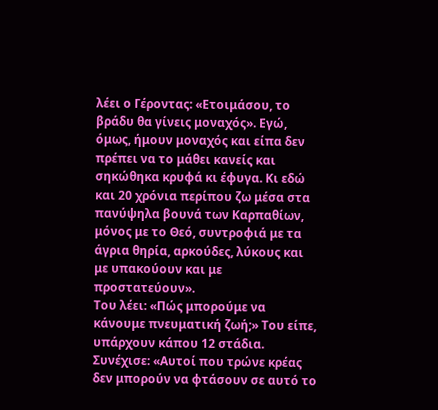λέει ο Γέροντας: «Ετοιμάσου, το βράδυ θα γίνεις μοναχός». Εγώ, όμως, ήμουν μοναχός και είπα δεν πρέπει να το μάθει κανείς και σηκώθηκα κρυφά κι έφυγα. Κι εδώ και 20 χρόνια περίπου ζω μέσα στα πανύψηλα βουνά των Καρπαθίων, μόνος με το Θεό, συντροφιά με τα άγρια θηρία, αρκούδες, λύκους και με υπακούουν και με προστατεύουν».
Του λέει: «Πώς μπορούμε να κάνουμε πνευματική ζωή;» Του είπε, υπάρχουν κάπου 12 στάδια. Συνέχισε: «Αυτοί που τρώνε κρέας δεν μπορούν να φτάσουν σε αυτό το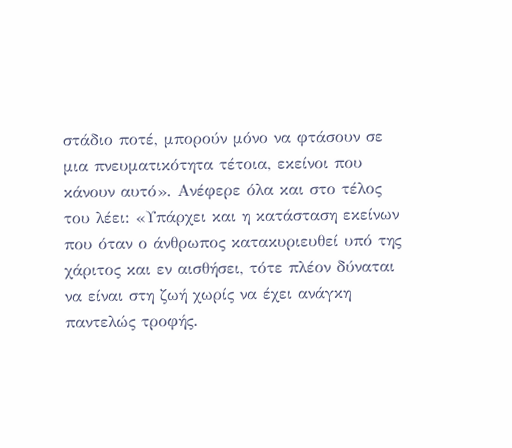στάδιο ποτέ, μπορούν μόνο να φτάσουν σε μια πνευματικότητα τέτοια, εκείνοι που κάνουν αυτό». Ανέφερε όλα και στο τέλος του λέει: «Υπάρχει και η κατάσταση εκείνων που όταν ο άνθρωπος κατακυριευθεί υπό της χάριτος και εν αισθήσει, τότε πλέον δύναται να είναι στη ζωή χωρίς να έχει ανάγκη παντελώς τροφής.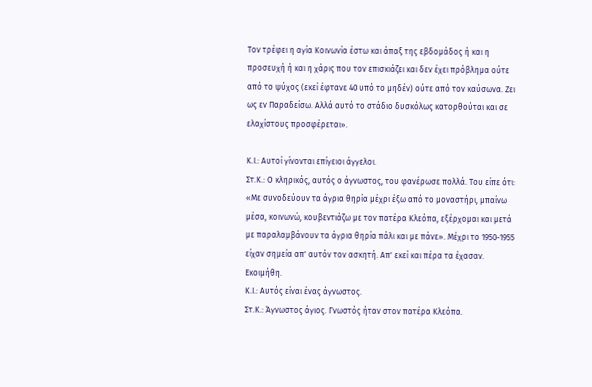Τον τρέφει η αγία Κοινωνία έστω και άπαξ της εβδομάδος ή και η προσευχή ή και η χάρις που τον επισκιάζει και δεν έχει πρόβλημα ούτε από το ψύχος (εκεί έφτανε 40 υπό το μηδέν) ούτε από τον καύσωνα. Ζει ως εν Παραδείσω. Αλλά αυτό το στάδιο δυσκόλως κατορθούται και σε ελαχίστους προσφέρεται».

Κ.Ι.: Αυτοί γίνονται επίγειοι άγγελοι.
Στ.Κ.: Ο κληρικός, αυτός ο άγνωστος, του φανέρωσε πολλά. Του είπε ότι: «Με συνοδεύουν τα άγρια θηρία μέχρι έξω από το μοναστήρι, μπαίνω μέσα, κοινωνώ, κουβεντιάζω με τον πατέρα Κλεόπα, εξέρχομαι και μετά με παραλαμβάνουν τα άγρια θηρία πάλι και με πάνε». Μέχρι το 1950-1955 είχαν σημεία απ' αυτόν τον ασκητή. Απ' εκεί και πέρα τα έχασαν. Εκοιμήθη.
Κ.Ι.: Αυτός είναι ένας άγνωστος.
Στ.Κ.: Άγνωστος άγιος. Γνωστός ήταν στον πατέρα Κλεόπα.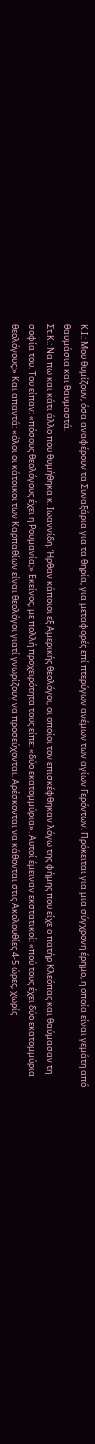Κ.Ι.: Μου θυμίζουν, όσα αναφέρουν τα Συναξάρια για τα θηρία, για μεταφορές επί πτερύγων ανέμων των αγίων Γερόντων. Πρόκειται για μια σύγχρονη έρημο, η οποία είναι γεμάτη από θαυμάσια και θαυμαστά.
Στ.Κ.: Να πω και κάτι άλλο που θυμήθηκα κ. Ιωαννίδη. Ήρθαν κάποιοι εξ Αμερικής θεολόγοι, οι οποίοι τον επισκέφθηκαν λόγω της φήμης που είχε ο πατήρ Κλεόπας και θαύμασαν τη σοφία του. Του είπαν: «πόσους θεολόγους έχει η Ρουμανία;» Εκείνος, με πολλή προχειρότητα τους είπε: «δύο εκατομμύρια». Αυτοί έμειναν εκστατικοί: «πού τους έχει δύο εκατομμύρια θεολόγους;» Και απαντά: «όλοι οι κάτοικοι των Καρπαθίων είναι θεολόγοι γιατί γνωρίζουν να προσεύχονται. Αρέσκονται να κάθονται στις Ακολουθίες 4-5 ώρες, χωρίς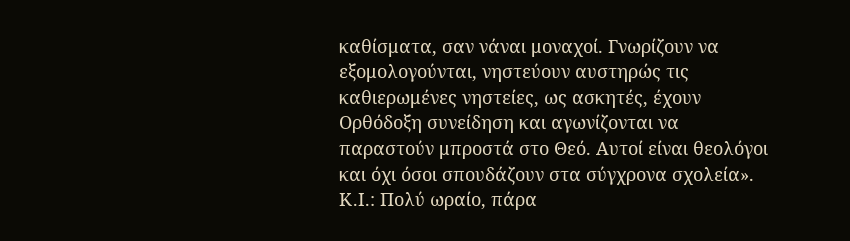καθίσματα, σαν νάναι μοναχοί. Γνωρίζουν να εξομολογούνται, νηστεύουν αυστηρώς τις καθιερωμένες νηστείες, ως ασκητές, έχουν Ορθόδοξη συνείδηση και αγωνίζονται να παραστούν μπροστά στο Θεό. Αυτοί είναι θεολόγοι και όχι όσοι σπουδάζουν στα σύγχρονα σχολεία».
Κ.Ι.: Πολύ ωραίο, πάρα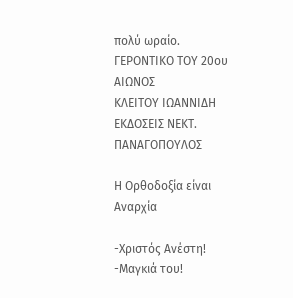πολύ ωραίο.
ΓΕΡΟΝΤΙΚΟ ΤΟΥ 20ου ΑΙΩΝΟΣ
ΚΛΕΙΤΟΥ ΙΩΑΝΝΙΔΗ
ΕΚΔΟΣΕΙΣ ΝΕΚΤ. ΠΑΝΑΓΟΠΟΥΛΟΣ

Η Ορθοδοξία είναι Αναρχία

-Χριστός Ανέστη!
-Μαγκιά του!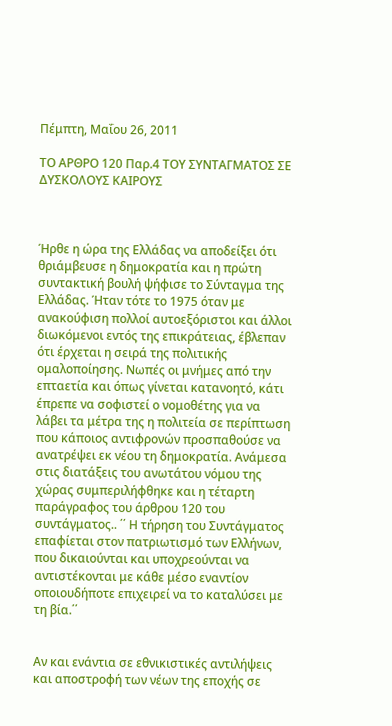Πέμπτη, Μαΐου 26, 2011

ΤΟ ΑΡΘΡΟ 120 Παρ.4 ΤΟΥ ΣΥΝΤΑΓΜΑΤΟΣ ΣΕ ΔΥΣΚΟΛΟΥΣ ΚΑΙΡΟΥΣ



Ήρθε η ώρα της Ελλάδας να αποδείξει ότι θριάμβευσε η δημοκρατία και η πρώτη συντακτική βουλή ψήφισε το Σύνταγμα της Ελλάδας. Ήταν τότε το 1975 όταν με ανακούφιση πολλοί αυτοεξόριστοι και άλλοι διωκόμενοι εντός της επικράτειας, έβλεπαν ότι έρχεται η σειρά της πολιτικής ομαλοποίησης. Νωπές οι μνήμες από την επταετία και όπως γίνεται κατανοητό, κάτι έπρεπε να σοφιστεί ο νομοθέτης για να λάβει τα μέτρα της η πολιτεία σε περίπτωση που κάποιος αντιφρονών προσπαθούσε να ανατρέψει εκ νέου τη δημοκρατία. Ανάμεσα στις διατάξεις του ανωτάτου νόμου της χώρας συμπεριλήφθηκε και η τέταρτη παράγραφος του άρθρου 120 του συντάγματος.. ΄΄ Η τήρηση του Συντάγματος επαφίεται στον πατριωτισμό των Ελλήνων, που δικαιούνται και υποχρεούνται να αντιστέκονται με κάθε μέσο εναντίον οποιουδήποτε επιχειρεί να το καταλύσει με τη βία.΄΄


Αν και ενάντια σε εθνικιστικές αντιλήψεις και αποστροφή των νέων της εποχής σε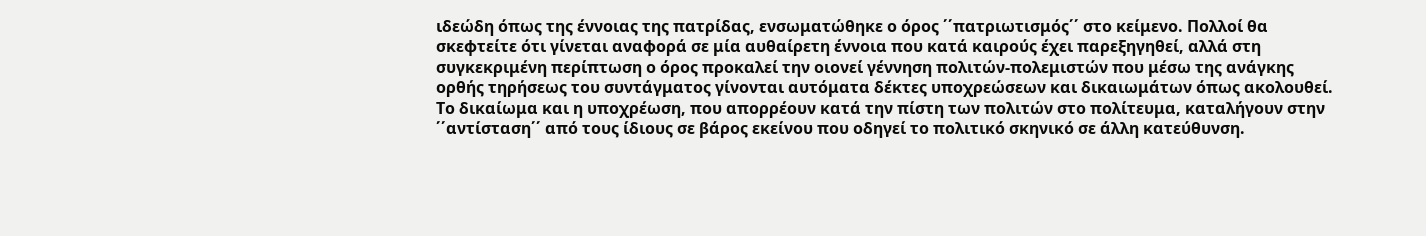ιδεώδη όπως της έννοιας της πατρίδας, ενσωματώθηκε ο όρος ΄΄πατριωτισμός΄΄ στο κείμενο. Πολλοί θα σκεφτείτε ότι γίνεται αναφορά σε μία αυθαίρετη έννοια που κατά καιρούς έχει παρεξηγηθεί, αλλά στη συγκεκριμένη περίπτωση ο όρος προκαλεί την οιονεί γέννηση πολιτών-πολεμιστών που μέσω της ανάγκης ορθής τηρήσεως του συντάγματος γίνονται αυτόματα δέκτες υποχρεώσεων και δικαιωμάτων όπως ακολουθεί.
Το δικαίωμα και η υποχρέωση, που απορρέουν κατά την πίστη των πολιτών στο πολίτευμα, καταλήγουν στην ΄΄αντίσταση΄΄ από τους ίδιους σε βάρος εκείνου που οδηγεί το πολιτικό σκηνικό σε άλλη κατεύθυνση.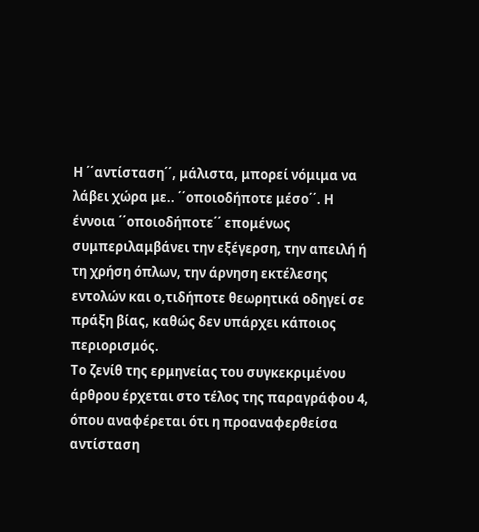Η ΄΄αντίσταση΄΄, μάλιστα, μπορεί νόμιμα να λάβει χώρα με.. ΄΄οποιοδήποτε μέσο΄΄. Η έννοια ΄΄οποιοδήποτε΄΄ επομένως συμπεριλαμβάνει την εξέγερση, την απειλή ή τη χρήση όπλων, την άρνηση εκτέλεσης εντολών και ο,τιδήποτε θεωρητικά οδηγεί σε πράξη βίας, καθώς δεν υπάρχει κάποιος περιορισμός.
Το ζενίθ της ερμηνείας του συγκεκριμένου άρθρου έρχεται στο τέλος της παραγράφου 4, όπου αναφέρεται ότι η προαναφερθείσα αντίσταση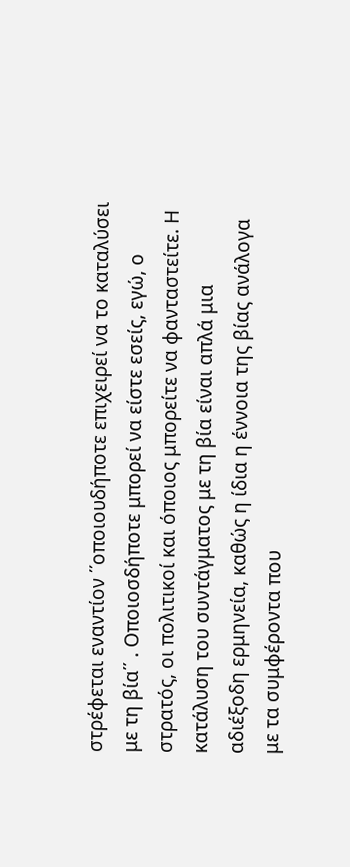στρέφεται εναντίον ΄΄οποιουδήποτε επιχειρεί να το καταλύσει με τη βία΄΄ . Οποιοσδήποτε μπορεί να είστε εσείς, εγώ, ο στρατός, οι πολιτικοί και όποιος μπορείτε να φανταστείτε. Η κατάλυση του συντάγματος με τη βία είναι απλά μια αδιέξοδη ερμηνεία, καθώς η ίδια η έννοια της βίας ανάλογα με τα συμφέροντα που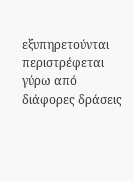εξυπηρετούνται περιστρέφεται γύρω από διάφορες δράσεις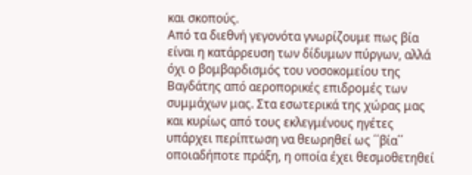και σκοπούς.
Από τα διεθνή γεγονότα γνωρίζουμε πως βία είναι η κατάρρευση των δίδυμων πύργων, αλλά όχι ο βομβαρδισμός του νοσοκομείου της Βαγδάτης από αεροπορικές επιδρομές των συμμάχων μας. Στα εσωτερικά της χώρας μας και κυρίως από τους εκλεγμένους ηγέτες υπάρχει περίπτωση να θεωρηθεί ως ΄΄βία΄΄ οποιαδήποτε πράξη, η οποία έχει θεσμοθετηθεί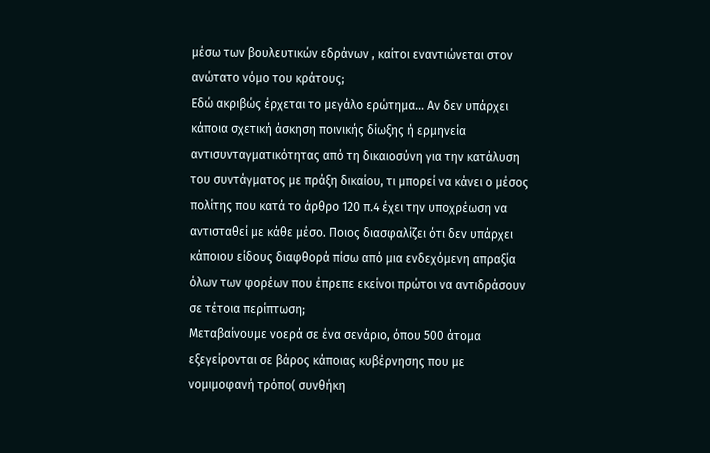μέσω των βουλευτικών εδράνων , καίτοι εναντιώνεται στον ανώτατο νόμο του κράτους;
Εδώ ακριβώς έρχεται το μεγάλο ερώτημα… Αν δεν υπάρχει κάποια σχετική άσκηση ποινικής δίωξης ή ερμηνεία αντισυνταγματικότητας από τη δικαιοσύνη για την κατάλυση του συντάγματος με πράξη δικαίου, τι μπορεί να κάνει ο μέσος πολίτης που κατά το άρθρο 120 π.4 έχει την υποχρέωση να αντισταθεί με κάθε μέσο. Ποιος διασφαλίζει ότι δεν υπάρχει κάποιου είδους διαφθορά πίσω από μια ενδεχόμενη απραξία όλων των φορέων που έπρεπε εκείνοι πρώτοι να αντιδράσουν σε τέτοια περίπτωση;
Μεταβαίνουμε νοερά σε ένα σενάριο, όπου 500 άτομα εξεγείρονται σε βάρος κάποιας κυβέρνησης που με νομιμοφανή τρόπο( συνθήκη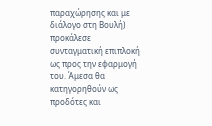παραχώρησης και με διάλογο στη Βουλή) προκάλεσε συνταγματική επιπλοκή ως προς την εφαρμογή του. Άμεσα θα κατηγορηθούν ως προδότες και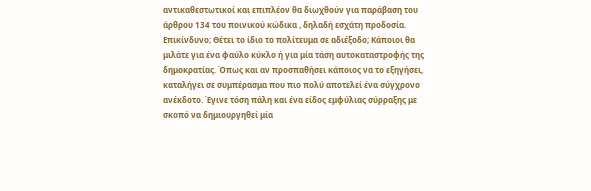αντικαθεστωτικοί και επιπλέον θα διωχθούν για παράβαση του άρθρου 134 του ποινικού κώδικα , δηλαδή εσχάτη προδοσία.
Επικίνδυνο; Θέτει το ίδιο το πολίτευμα σε αδιέξοδο; Κάποιοι θα μιλάτε για ένα φαύλο κύκλο ή για μία τάση αυτοκαταστροφής της δημοκρατίας. Όπως και αν προσπαθήσει κάποιος να το εξηγήσει, καταλήγει σε συμπέρασμα που πιο πολύ αποτελεί ένα σύγχρονο ανέκδοτο. Έγινε τόση πάλη και ένα είδος εμφύλιας σύρραξης με σκοπό να δημιουργηθεί μία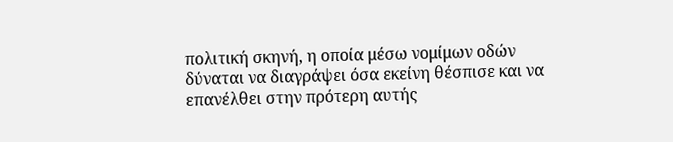πολιτική σκηνή, η οποία μέσω νομίμων οδών δύναται να διαγράψει όσα εκείνη θέσπισε και να επανέλθει στην πρότερη αυτής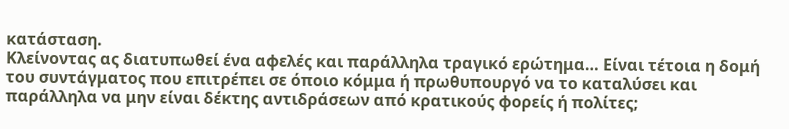κατάσταση.
Κλείνοντας ας διατυπωθεί ένα αφελές και παράλληλα τραγικό ερώτημα… Είναι τέτοια η δομή του συντάγματος που επιτρέπει σε όποιο κόμμα ή πρωθυπουργό να το καταλύσει και παράλληλα να μην είναι δέκτης αντιδράσεων από κρατικούς φορείς ή πολίτες;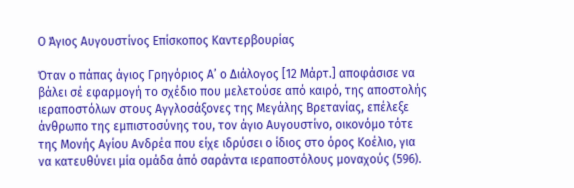Ο Άγιος Αυγουστίνος Επίσκοπος Καντερβουρίας

Όταν ο πάπας άγιος Γρηγόριος Α’ ο Διάλογος [12 Μάρτ.] αποφάσισε να βάλει σέ εφαρμογή το σχέδιο που μελετούσε από καιρό, της αποστολής ιεραποστόλων στους Αγγλοσάξονες της Μεγάλης Βρετανίας, επέλεξε άνθρωπο της εμπιστοσύνης του, τον άγιο Αυγουστίνο, οικονόμο τότε της Μονής Αγίου Ανδρέα που είχε ιδρύσει ο ίδιος στο όρος Κοέλιο, για να κατευθύνει μία ομάδα άπό σαράντα ιεραποστόλους μοναχούς (596).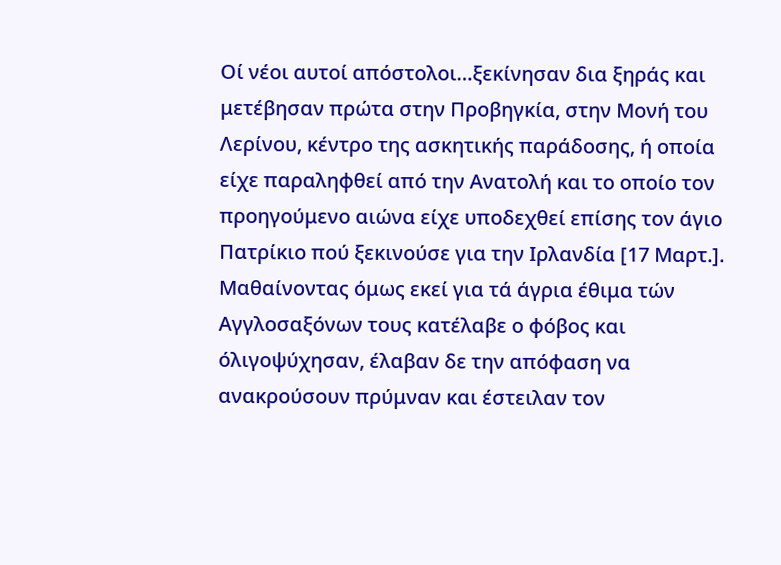Οί νέοι αυτοί απόστολοι…ξεκίνησαν δια ξηράς και μετέβησαν πρώτα στην Προβηγκία, στην Μονή του Λερίνου, κέντρο της ασκητικής παράδοσης, ή οποία είχε παραληφθεί από την Ανατολή και το οποίο τον προηγούμενο αιώνα είχε υποδεχθεί επίσης τον άγιο Πατρίκιο πού ξεκινούσε για την Ιρλανδία [17 Μαρτ.]. Μαθαίνοντας όμως εκεί για τά άγρια έθιμα τών Αγγλοσαξόνων τους κατέλαβε ο φόβος και όλιγοψύχησαν, έλαβαν δε την απόφαση να ανακρούσουν πρύμναν και έστειλαν τον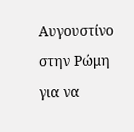Αυγουστίνο στην Ρώμη για να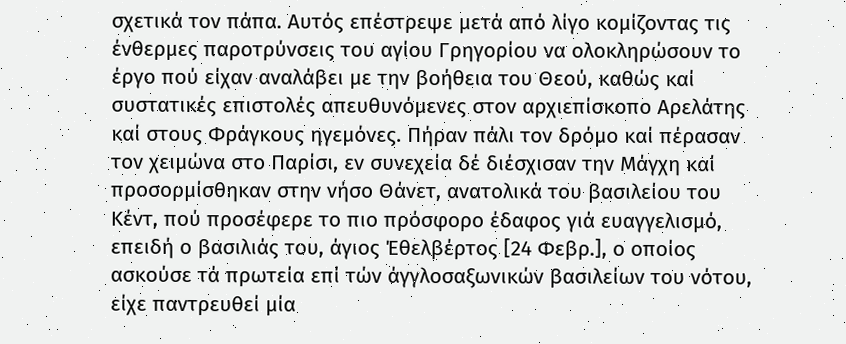σχετικά τον πάπα. Αυτός επέστρεψε μετά από λίγο κομίζοντας τις ένθερμες παροτρύνσεις του αγίου Γρηγορίου να ολοκληρώσουν το έργο πού είχαν αναλάβει με την βοήθεια του Θεού, καθώς καί συστατικές επιστολές απευθυνόμενες στον αρχιεπίσκοπο Αρελάτης καί στους Φράγκους ηγεμόνες. Πήραν πάλι τον δρόμο καί πέρασαν τον χειμώνα στο Παρίσι, εν συνεχεία δέ διέσχισαν την Μάγχη καί προσορμίσθηκαν στην νήσο Θάνετ, ανατολικά του βασιλείου του Κέντ, πού προσέφερε το πιο πρόσφορο έδαφος γιά ευαγγελισμό, επειδή ο βασιλιάς του, άγιος Έθελβέρτος [24 Φεβρ.], ο οποίος ασκούσε τά πρωτεία επί τών άγγλοσαξωνικών βασιλείων του νότου, είχε παντρευθεί μία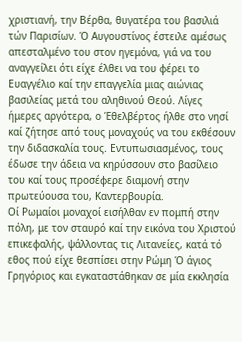χριστιανή, την Βέρθα, θυγατέρα του βασιλιά τών Παρισίων. Ό Αυγουστίνος έστειλε αμέσως απεσταλμένο του στον ηγεμόνα, γιά να του αναγγείλει ότι είχε έλθει να του φέρει το Ευαγγέλιο καί την επαγγελία μιας αιώνιας βασιλείας μετά του αληθινού Θεού. Λίγες ήμερες αργότερα, ο Έθελβέρτος ήλθε στο νησί καί ζήτησε από τους μοναχούς να του εκθέσουν την διδασκαλία τους. Εντυπωσιασμένος, τους έδωσε την άδεια να κηρύσσουν στο βασίλειο του καί τους προσέφερε διαμονή στην πρωτεύουσα του, Καντερβουρία.
Οί Ρωμαίοι μοναχοί εισήλθαν εν πομπή στην πόλη, με τον σταυρό καί την εικόνα του Χριστού επικεφαλής, ψάλλοντας τις Λιτανείες, κατά τό εθος πού είχε θεσπίσει στην Ρώμη Ό άγιος Γρηγόριος και εγκαταστάθηκαν σε μία εκκλησία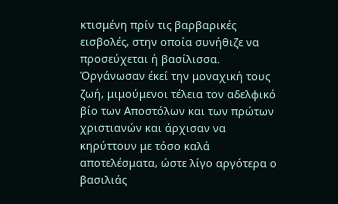κτισμένη πρίν τις βαρβαρικές εισβολές, στην οποία συνήθιζε να προσεύχεται ή βασίλισσα. Όργάνωσαν έκεί την μοναχική τους ζωή, μιμούμενοι τέλεια τον αδελφικό βίο των Αποστόλων και των πρώτων χριστιανών και άρχισαν να κηρύττουν με τόσο καλά αποτελέσματα, ώστε λίγο αργότερα ο βασιλιάς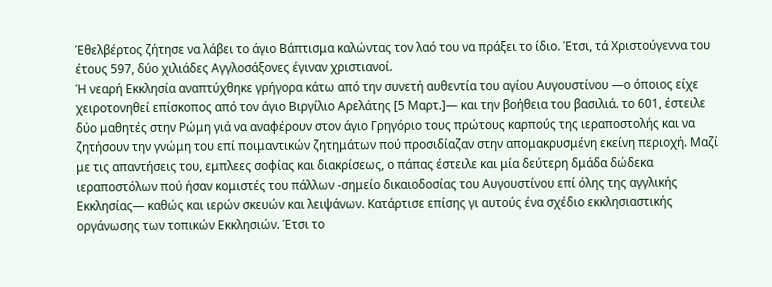Έθελβέρτος ζήτησε να λάβει το άγιο Βάπτισμα καλώντας τον λαό του να πράξει το ίδιο. Έτσι, τά Χριστούγεννα του έτους 597, δύο χιλιάδες Αγγλοσάξονες έγιναν χριστιανοί.
Ή νεαρή Εκκλησία αναπτύχθηκε γρήγορα κάτω από την συνετή αυθεντία του αγίου Αυγουστίνου —ο όποιος είχε χειροτονηθεί επίσκοπος από τον άγιο Βιργίλιο Αρελάτης [5 Μαρτ.]— και την βοήθεια του βασιλιά. το 601, έστειλε δύο μαθητές στην Ρώμη γιά να αναφέρουν στον άγιο Γρηγόριο τους πρώτους καρπούς της ιεραποστολής και να ζητήσουν την γνώμη του επί ποιμαντικών ζητημάτων πού προσιδίαζαν στην απομακρυσμένη εκείνη περιοχή. Μαζί με τις απαντήσεις του, εμπλεες σοφίας και διακρίσεως, ο πάπας έστειλε και μία δεύτερη δμάδα δώδεκα ιεραποστόλων πού ήσαν κομιστές του πάλλων -σημείο δικαιοδοσίας του Αυγουστίνου επί όλης της αγγλικής Εκκλησίας— καθώς και ιερών σκευών και λειψάνων. Κατάρτισε επίσης γι αυτούς ένα σχέδιο εκκλησιαστικής οργάνωσης των τοπικών Εκκλησιών. Έτσι το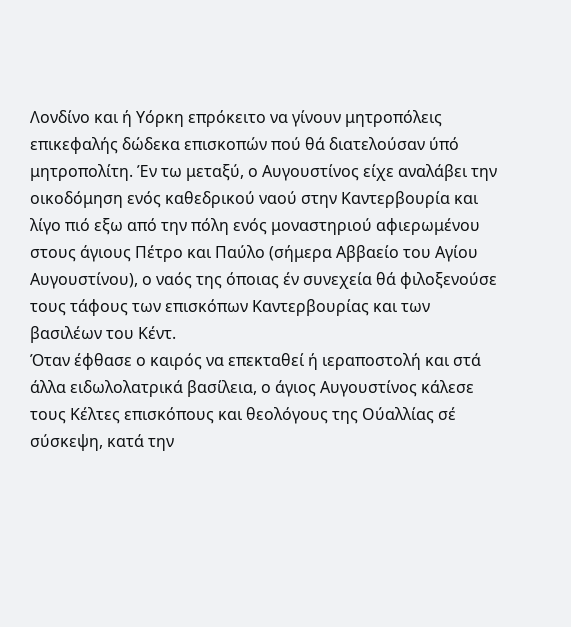Λονδίνο και ή Υόρκη επρόκειτο να γίνουν μητροπόλεις επικεφαλής δώδεκα επισκοπών πού θά διατελούσαν ύπό μητροπολίτη. Έν τω μεταξύ, ο Αυγουστίνος είχε αναλάβει την οικοδόμηση ενός καθεδρικού ναού στην Καντερβουρία και λίγο πιό εξω από την πόλη ενός μοναστηριού αφιερωμένου στους άγιους Πέτρο και Παύλο (σήμερα Αββαείο του Αγίου Αυγουστίνου), ο ναός της όποιας έν συνεχεία θά φιλοξενούσε τους τάφους των επισκόπων Καντερβουρίας και των βασιλέων του Κέντ.
Όταν έφθασε ο καιρός να επεκταθεί ή ιεραποστολή και στά άλλα ειδωλολατρικά βασίλεια, ο άγιος Αυγουστίνος κάλεσε τους Κέλτες επισκόπους και θεολόγους της Ούαλλίας σέ σύσκεψη, κατά την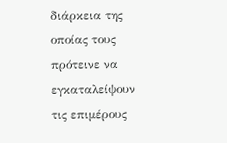διάρκεια της οποίας τους πρότεινε να εγκαταλείψουν τις επιμέρους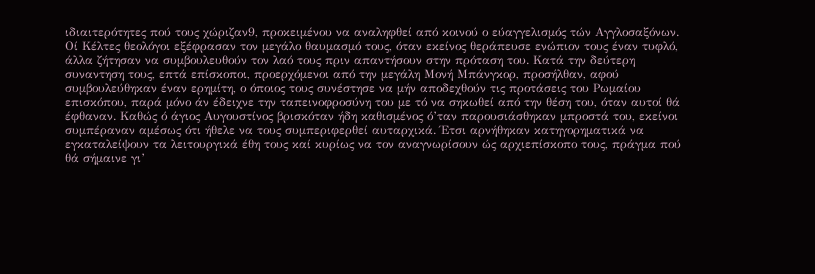ιδιαιτερότητες πού τους χώριζαν9, προκειμένου να αναληφθεί από κοινού ο εύαγγελισμός τών Αγγλοσαξόνων. Οί Κέλτες θεολόγοι εξέφρασαν τον μεγάλο θαυμασμό τους, όταν εκείνος θεράπευσε ενώπιον τους έναν τυφλό, άλλα ζήτησαν να συμβουλευθούν τον λαό τους πριν απαντήσουν στην πρόταση του. Κατά την δεύτερη συναντηση τους, επτά επίσκοποι, προερχόμενοι από την μεγάλη Μονή Μπάνγκορ, προσήλθαν, αφού συμβουλεύθηκαν έναν ερημίτη, ο όποιος τους συνέστησε να μήν αποδεχθούν τις προτάσεις του Ρωμαίου επισκόπου, παρά μόνο άν έδειχνε την ταπεινοφροσύνη του με τό να σηκωθεί από την θέση του, όταν αυτοί θά έφθαναν. Καθώς ό άγιος Αυγουστίνος βρισκόταν ήδη καθισμένος ό’ταν παρουσιάσθηκαν μπροστά του, εκείνοι συμπέραναν αμέσως ότι ήθελε να τους συμπεριφερθεί αυταρχικά. Έτσι αρνήθηκαν κατηγορηματικά να εγκαταλείψουν τα λειτουργικά έθη τους καί κυρίως να τον αναγνωρίσουν ώς αρχιεπίσκοπο τους, πράγμα πού θά σήμαινε γι’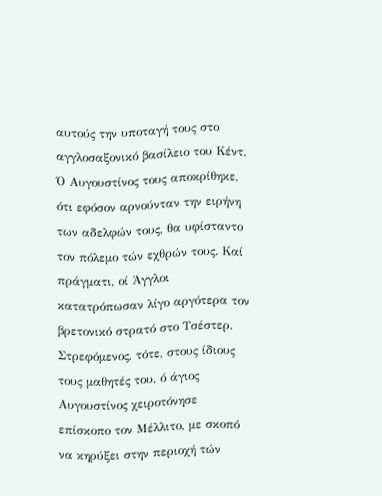αυτούς την υποταγή τους στο αγγλοσαξονικό βασίλειο του Κέντ. Ό Αυγουστίνος τους αποκρίθηκε, ότι εφόσον αρνούνταν την ειρήνη των αδελφών τους, θα υφίσταντο τον πόλεμο τών εχθρών τους. Καί πράγματι, οί Άγγλοι κατατρόπωσαν λίγο αργότερα τον βρετονικό στρατό στο Τσέστερ.
Στρεφόμενος, τότε, στους ίδιους τους μαθητές του, ό άγιος Αυγουστίνος χειροτόνησε επίσκοπο τον Μέλλιτο, με σκοπό να κηρύξει στην περιοχή τών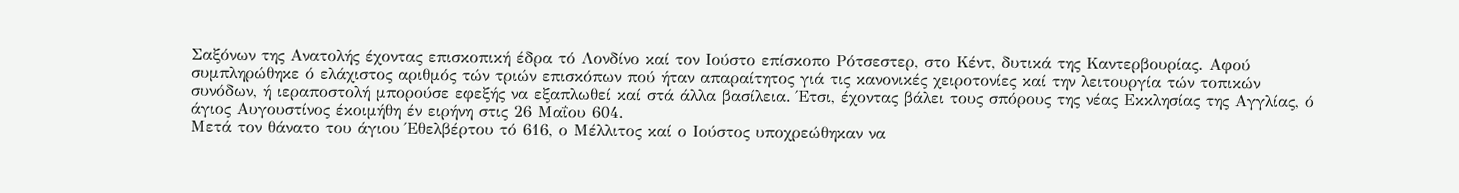Σαξόνων της Ανατολής έχοντας επισκοπική έδρα τό Λονδίνο καί τον Ιούστο επίσκοπο Ρότσεστερ, στο Κέντ, δυτικά της Καντερβουρίας. Αφού συμπληρώθηκε ό ελάχιστος αριθμός τών τριών επισκόπων πού ήταν απαραίτητος γιά τις κανονικές χειροτονίες καί την λειτουργία τών τοπικών συνόδων, ή ιεραποστολή μπορούσε εφεξής να εξαπλωθεί καί στά άλλα βασίλεια. Έτσι, έχοντας βάλει τους σπόρους της νέας Εκκλησίας της Αγγλίας, ό άγιος Αυγουστίνος έκοιμήθη έν ειρήνη στις 26 Μαΐου 604.
Μετά τον θάνατο του άγιου Έθελβέρτου τό 616, ο Μέλλιτος καί ο Ιούστος υποχρεώθηκαν να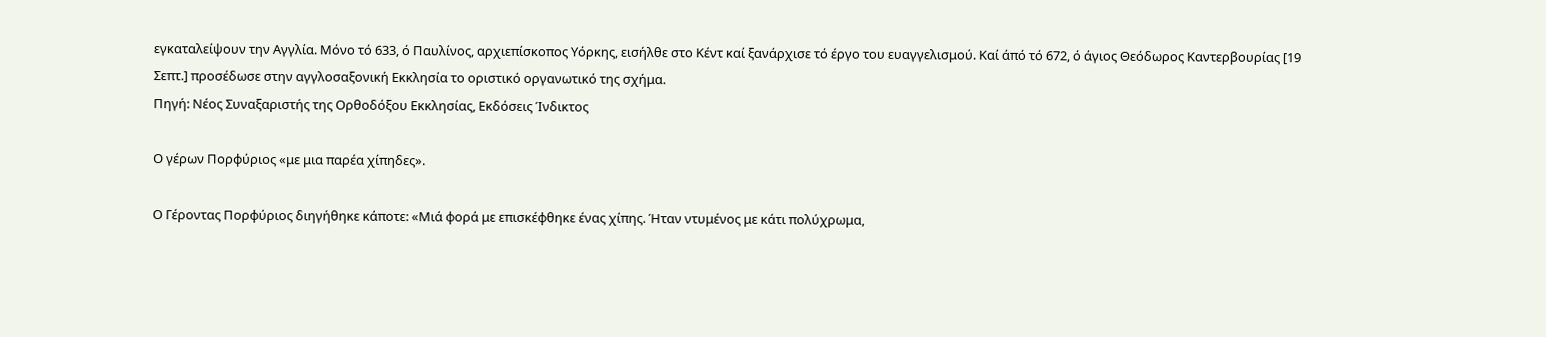εγκαταλείψουν την Αγγλία. Μόνο τό 633, ό Παυλίνος, αρχιεπίσκοπος Υόρκης, εισήλθε στο Κέντ καί ξανάρχισε τό έργο του ευαγγελισμού. Καί άπό τό 672, ό άγιος Θεόδωρος Καντερβουρίας [19 Σεπτ.] προσέδωσε στην αγγλοσαξονική Εκκλησία το οριστικό οργανωτικό της σχήμα.
Πηγή: Νέος Συναξαριστής της Ορθοδόξου Εκκλησίας, Εκδόσεις Ίνδικτος

Ο γέρων Πορφύριος «με μια παρέα χίπηδες».

Ο Γέροντας Πορφύριος διηγήθηκε κάποτε: «Μιά φορά με επισκέφθηκε ένας χίπης. Ήταν ντυμένος με κάτι πολύχρωμα,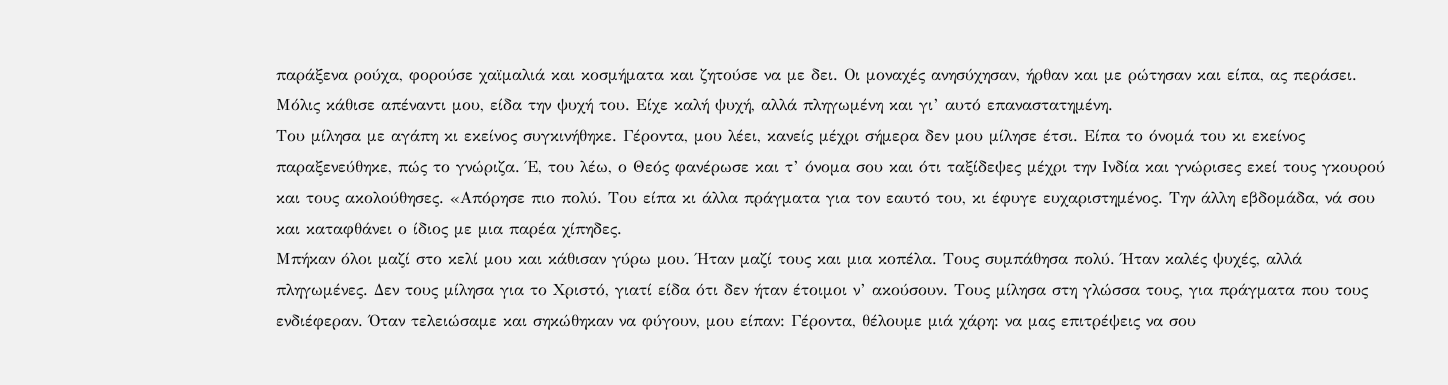παράξενα ρούχα, φορούσε χαϊμαλιά και κοσμήματα και ζητούσε να με δει. Οι μοναχές ανησύχησαν, ήρθαν και με ρώτησαν και είπα, ας περάσει. Μόλις κάθισε απέναντι μου, είδα την ψυχή του. Είχε καλή ψυχή, αλλά πληγωμένη και γι’ αυτό επαναστατημένη.
Του μίλησα με αγάπη κι εκείνος συγκινήθηκε. Γέροντα, μου λέει, κανείς μέχρι σήμερα δεν μου μίλησε έτσι. Είπα το όνομά του κι εκείνος παραξενεύθηκε, πώς το γνώριζα. Έ, του λέω, ο Θεός φανέρωσε και τ’ όνομα σου και ότι ταξίδεψες μέχρι την Ινδία και γνώρισες εκεί τους γκουρού και τους ακολούθησες. «Απόρησε πιο πολύ. Του είπα κι άλλα πράγματα για τον εαυτό του, κι έφυγε ευχαριστημένος. Την άλλη εβδομάδα, νά σου και καταφθάνει ο ίδιος με μια παρέα χίπηδες.
Μπήκαν όλοι μαζί στο κελί μου και κάθισαν γύρω μου. Ήταν μαζί τους και μια κοπέλα. Τους συμπάθησα πολύ. Ήταν καλές ψυχές, αλλά πληγωμένες. Δεν τους μίλησα για το Χριστό, γιατί είδα ότι δεν ήταν έτοιμοι ν’ ακούσουν. Τους μίλησα στη γλώσσα τους, για πράγματα που τους ενδιέφεραν. Όταν τελειώσαμε και σηκώθηκαν να φύγουν, μου είπαν: Γέροντα, θέλουμε μιά χάρη: να μας επιτρέψεις να σου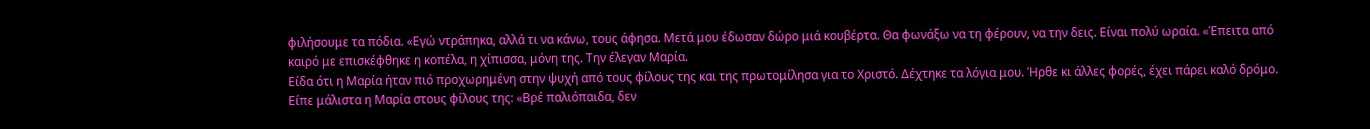φιλήσουμε τα πόδια. «Εγώ ντράπηκα, αλλά τι να κάνω, τους άφησα. Μετά μου έδωσαν δώρο μιά κουβέρτα. Θα φωνάξω να τη φέρουν, να την δεις. Είναι πολύ ωραία. «Έπειτα από καιρό με επισκέφθηκε η κοπέλα, η χίπισσα, μόνη της. Την έλεγαν Μαρία.
Είδα ότι η Μαρία ήταν πιό προχωρημένη στην ψυχή από τους φίλους της και της πρωτομίλησα για το Χριστό. Δέχτηκε τα λόγια μου. Ήρθε κι άλλες φορές, έχει πάρει καλό δρόμο. Είπε μάλιστα η Μαρία στους φίλους της: «Βρέ παλιόπαιδα, δεν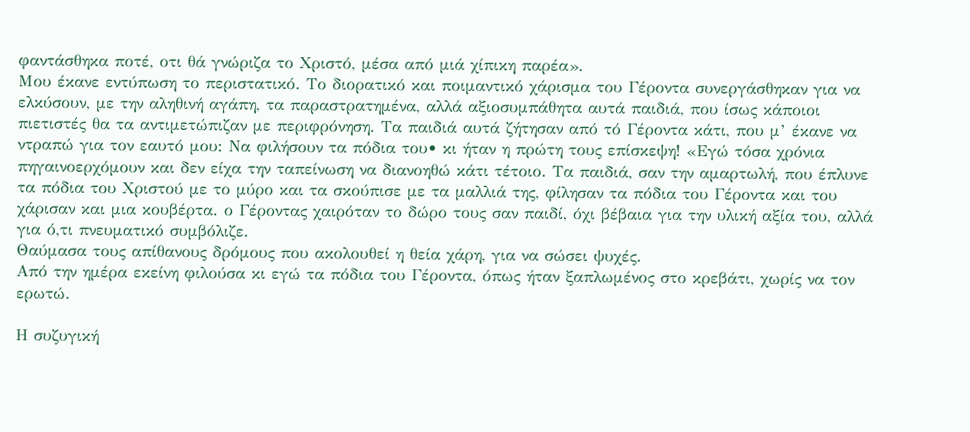φαντάσθηκα ποτέ, οτι θά γνώριζα το Χριστό, μέσα από μιά χίπικη παρέα».
Μου έκανε εντύπωση το περιστατικό. Το διορατικό και ποιμαντικό χάρισμα του Γέροντα συνεργάσθηκαν για να ελκύσουν, με την αληθινή αγάπη, τα παραστρατημένα, αλλά αξιοσυμπάθητα αυτά παιδιά, που ίσως κάποιοι πιετιστές θα τα αντιμετώπιζαν με περιφρόνηση. Τα παιδιά αυτά ζήτησαν από τό Γέροντα κάτι, που μ’ έκανε να ντραπώ για τον εαυτό μου: Να φιλήσουν τα πόδια του• κι ήταν η πρώτη τους επίσκεψη! «Εγώ τόσα χρόνια πηγαινοερχόμουν και δεν είχα την ταπείνωση να διανοηθώ κάτι τέτοιο. Τα παιδιά, σαν την αμαρτωλή, που έπλυνε τα πόδια του Χριστού με το μύρο και τα σκούπισε με τα μαλλιά της, φίλησαν τα πόδια του Γέροντα και του χάρισαν και μια κουβέρτα. ο Γέροντας χαιρόταν το δώρο τους σαν παιδί, όχι βέβαια για την υλική αξία του, αλλά για ό,τι πνευματικό συμβόλιζε.
Θαύμασα τους απίθανους δρόμους που ακολουθεί η θεία χάρη, για να σώσει ψυχές.
Από την ημέρα εκείνη φιλούσα κι εγώ τα πόδια του Γέροντα, όπως ήταν ξαπλωμένος στο κρεβάτι, χωρίς να τον ερωτώ.

Η συζυγική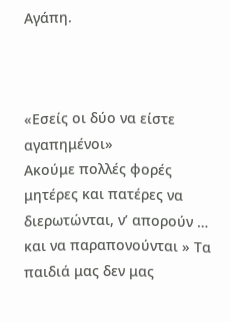Αγάπη.



«Εσείς οι δύο να είστε αγαπημένοι»
Ακούμε πολλές φορές μητέρες και πατέρες να διερωτώνται, ν’ απορούν … και να παραπονούνται » Τα παιδιά μας δεν μας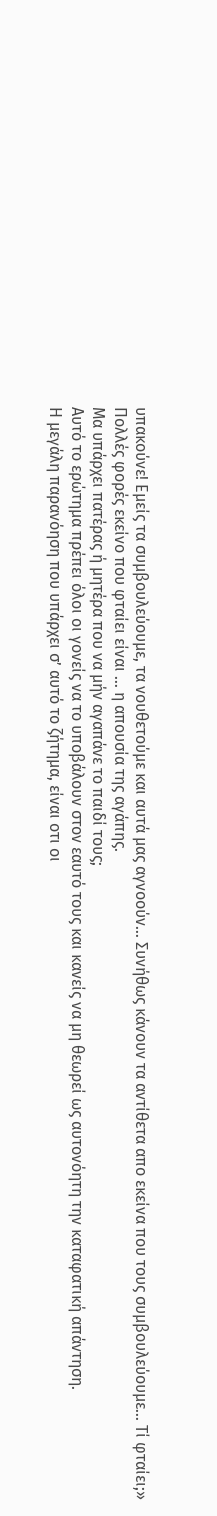υπακούνε! Εμείς τα συμβουλεύουμε, τα νουθετούμε και αυτά μας αγνοούν… Συνήθως κάνουν τα αντίθετα απο εκείνα που τους συμβουλεύουμε… Τί φταίει;»
Πολλές φορές εκείνο που φταίει είναι … η απουσία της αγάπης.
Μα υπάρχει πατέρας ή μητέρα που να μήν αγαπάνε το παιδί τους;
Αυτό το ερώτημα πρέπει όλοι οι γονείς να το υποβάλουν στον εαυτό τους και κανείς να μη θεωρεί ως αυτονόητη την καταφατική απάντηση.
Η μεγάλη παρανόηση που υπάρχει σ’ αυτό το ζήτημα, είναι οτι οι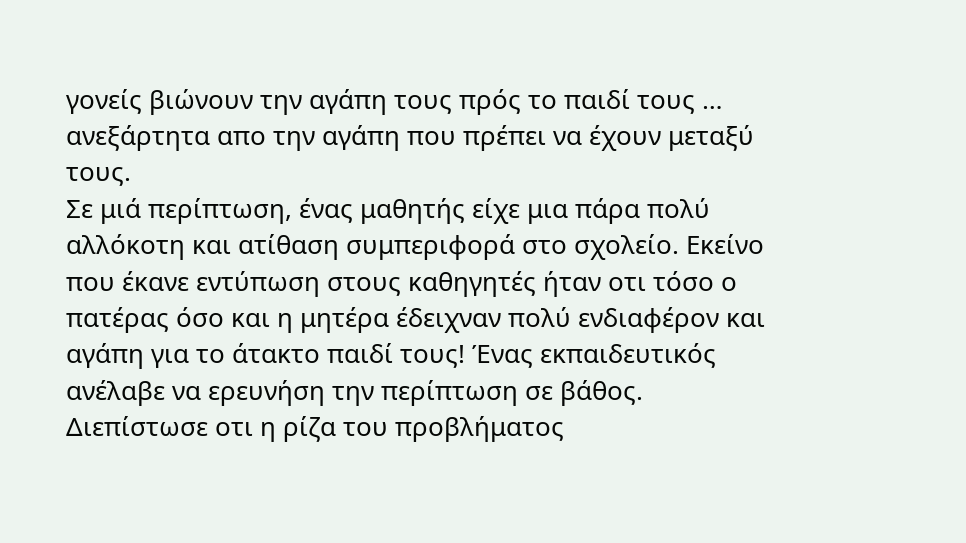γονείς βιώνουν την αγάπη τους πρός το παιδί τους … ανεξάρτητα απο την αγάπη που πρέπει να έχουν μεταξύ τους.
Σε μιά περίπτωση, ένας μαθητής είχε μια πάρα πολύ αλλόκοτη και ατίθαση συμπεριφορά στο σχολείο. Εκείνο που έκανε εντύπωση στους καθηγητές ήταν οτι τόσο ο πατέρας όσο και η μητέρα έδειχναν πολύ ενδιαφέρον και αγάπη για το άτακτο παιδί τους! Ένας εκπαιδευτικός ανέλαβε να ερευνήση την περίπτωση σε βάθος. Διεπίστωσε οτι η ρίζα του προβλήματος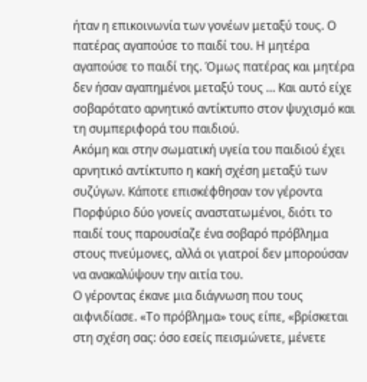ήταν η επικοινωνία των γονέων μεταξύ τους. Ο πατέρας αγαπούσε το παιδί του. Η μητέρα αγαπούσε το παιδί της. Όμως πατέρας και μητέρα δεν ήσαν αγαπημένοι μεταξύ τους … Και αυτό είχε σοβαρότατο αρνητικό αντίκτυπο στον ψυχισμό και τη συμπεριφορά του παιδιού.
Ακόμη και στην σωματική υγεία του παιδιού έχει αρνητικό αντίκτυπο η κακή σχέση μεταξύ των συζύγων. Κάποτε επισκέφθησαν τον γέροντα Πορφύριο δύο γονείς αναστατωμένοι, διότι το παιδί τους παρουσίαζε ένα σοβαρό πρόβλημα στους πνεύμονες, αλλά οι γιατροί δεν μπορούσαν να ανακαλύψουν την αιτία του.
Ο γέροντας έκανε μια διάγνωση που τους αιφνιδίασε. «Το πρόβλημα» τους είπε, «βρίσκεται στη σχέση σας: όσο εσείς πεισμώνετε, μένετε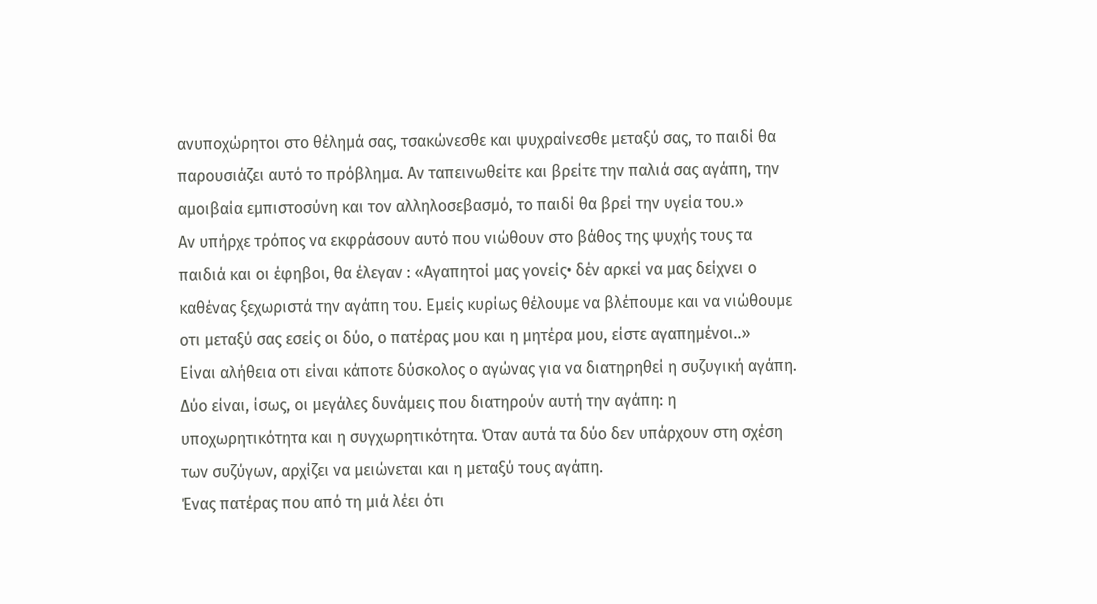ανυποχώρητοι στο θέλημά σας, τσακώνεσθε και ψυχραίνεσθε μεταξύ σας, το παιδί θα παρουσιάζει αυτό το πρόβλημα. Αν ταπεινωθείτε και βρείτε την παλιά σας αγάπη, την αμοιβαία εμπιστοσύνη και τον αλληλοσεβασμό, το παιδί θα βρεί την υγεία του.»
Αν υπήρχε τρόπος να εκφράσουν αυτό που νιώθουν στο βάθος της ψυχής τους τα παιδιά και οι έφηβοι, θα έλεγαν : «Αγαπητοί μας γονείς• δέν αρκεί να μας δείχνει ο καθένας ξεχωριστά την αγάπη του. Εμείς κυρίως θέλουμε να βλέπουμε και να νιώθουμε οτι μεταξύ σας εσείς οι δύο, ο πατέρας μου και η μητέρα μου, είστε αγαπημένοι..»
Είναι αλήθεια οτι είναι κάποτε δύσκολος ο αγώνας για να διατηρηθεί η συζυγική αγάπη. Δύο είναι, ίσως, οι μεγάλες δυνάμεις που διατηρούν αυτή την αγάπη: η υποχωρητικότητα και η συγχωρητικότητα. Όταν αυτά τα δύο δεν υπάρχουν στη σχέση των συζύγων, αρχίζει να μειώνεται και η μεταξύ τους αγάπη.
Ένας πατέρας που από τη μιά λέει ότι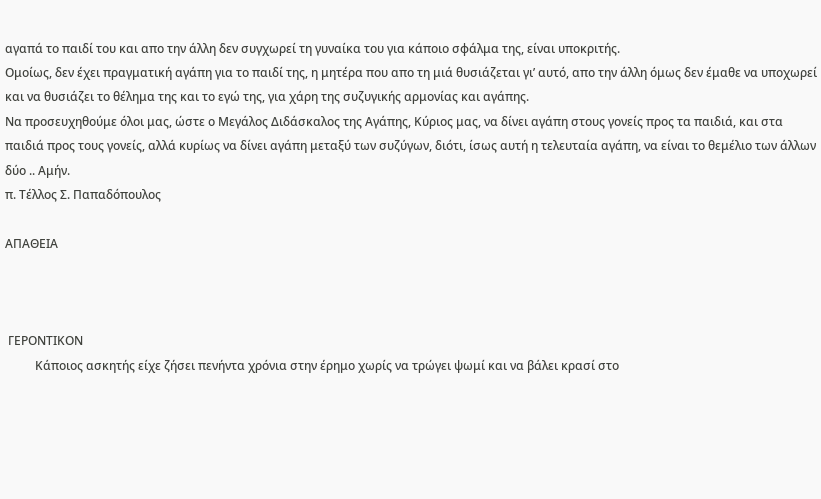αγαπά το παιδί του και απο την άλλη δεν συγχωρεί τη γυναίκα του για κάποιο σφάλμα της, είναι υποκριτής.
Ομοίως, δεν έχει πραγματική αγάπη για το παιδί της, η μητέρα που απο τη μιά θυσιάζεται γι’ αυτό, απο την άλλη όμως δεν έμαθε να υποχωρεί και να θυσιάζει το θέλημα της και το εγώ της, για χάρη της συζυγικής αρμονίας και αγάπης.
Να προσευχηθούμε όλοι μας, ώστε ο Μεγάλος Διδάσκαλος της Αγάπης, Κύριος μας, να δίνει αγάπη στους γονείς προς τα παιδιά, και στα παιδιά προς τους γονείς, αλλά κυρίως να δίνει αγάπη μεταξύ των συζύγων, διότι, ίσως αυτή η τελευταία αγάπη, να είναι το θεμέλιο των άλλων δύο .. Αμήν.
π. Τέλλος Σ. Παπαδόπουλος

ΑΠΑΘΕΙΑ



 ΓΕΡΟΝΤΙΚΟΝ
          Κάποιος ασκητής είχε ζήσει πενήντα χρόνια στην έρημο χωρίς να τρώγει ψωμί και να βάλει κρασί στο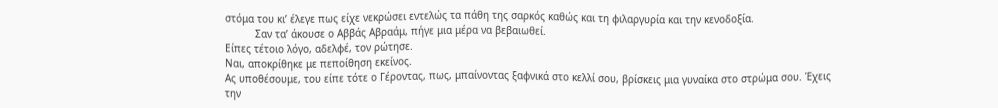στόμα του κι’ έλεγε πως είχε νεκρώσει εντελώς τα πάθη της σαρκός καθώς και τη φιλαργυρία και την κενοδοξία.
          Σαν τα’ άκουσε ο Αββάς Αβραάμ, πήγε μια μέρα να βεβαιωθεί.
Είπες τέτοιο λόγο, αδελφέ, τον ρώτησε.
Ναι, αποκρίθηκε με πεποίθηση εκείνος.
Ας υποθέσουμε, του είπε τότε ο Γέροντας, πως, μπαίνοντας ξαφνικά στο κελλί σου, βρίσκεις μια γυναίκα στο στρώμα σου. Έχεις την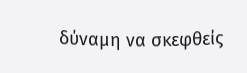δύναμη να σκεφθείς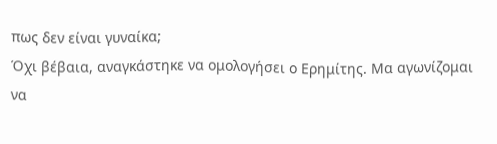πως δεν είναι γυναίκα;
Όχι βέβαια, αναγκάστηκε να ομολογήσει ο Ερημίτης. Μα αγωνίζομαι να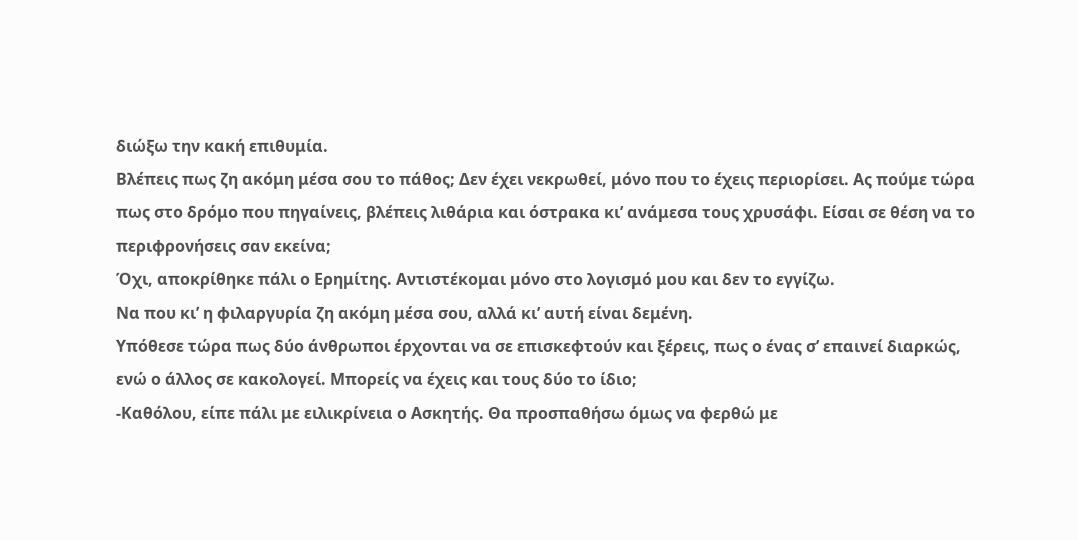διώξω την κακή επιθυμία.
Βλέπεις πως ζη ακόμη μέσα σου το πάθος; Δεν έχει νεκρωθεί, μόνο που το έχεις περιορίσει. Ας πούμε τώρα πως στο δρόμο που πηγαίνεις, βλέπεις λιθάρια και όστρακα κι’ ανάμεσα τους χρυσάφι. Είσαι σε θέση να το περιφρονήσεις σαν εκείνα;
Όχι, αποκρίθηκε πάλι ο Ερημίτης. Αντιστέκομαι μόνο στο λογισμό μου και δεν το εγγίζω.
Να που κι’ η φιλαργυρία ζη ακόμη μέσα σου, αλλά κι’ αυτή είναι δεμένη.
Υπόθεσε τώρα πως δύο άνθρωποι έρχονται να σε επισκεφτούν και ξέρεις, πως ο ένας σ’ επαινεί διαρκώς, ενώ ο άλλος σε κακολογεί. Μπορείς να έχεις και τους δύο το ίδιο;
-Καθόλου, είπε πάλι με ειλικρίνεια ο Ασκητής. Θα προσπαθήσω όμως να φερθώ με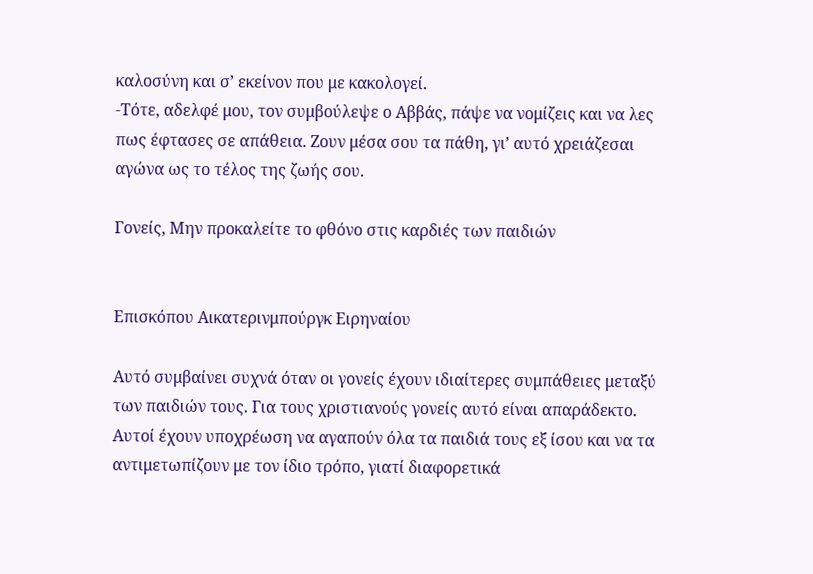καλοσύνη και σ’ εκείνον που με κακολογεί.
-Τότε, αδελφέ μου, τον συμβούλεψε ο Αββάς, πάψε να νομίζεις και να λες πως έφτασες σε απάθεια. Ζουν μέσα σου τα πάθη, γι’ αυτό χρειάζεσαι αγώνα ως το τέλος της ζωής σου.

Γονείς, Μην προκαλείτε το φθόνο στις καρδιές των παιδιών


Επισκόπου Αικατερινμπούργκ Ειρηναίου

Αυτό συμβαίνει συχνά όταν οι γονείς έχουν ιδιαίτερες συμπάθειες μεταξύ των παιδιών τους. Για τους χριστιανούς γονείς αυτό είναι απαράδεκτο. Αυτοί έχουν υποχρέωση να αγαπούν όλα τα παιδιά τους εξ ίσου και να τα αντιμετωπίζουν με τον ίδιο τρόπο, γιατί διαφορετικά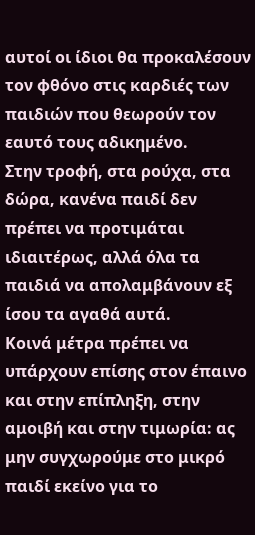αυτοί οι ίδιοι θα προκαλέσουν τον φθόνο στις καρδιές των παιδιών που θεωρούν τον εαυτό τους αδικημένο.
Στην τροφή, στα ρούχα, στα δώρα, κανένα παιδί δεν πρέπει να προτιμάται ιδιαιτέρως, αλλά όλα τα παιδιά να απολαμβάνουν εξ ίσου τα αγαθά αυτά.
Κοινά μέτρα πρέπει να υπάρχουν επίσης στον έπαινο και στην επίπληξη, στην αμοιβή και στην τιμωρία: ας μην συγχωρούμε στο μικρό παιδί εκείνο για το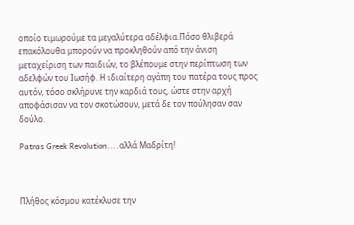οποίο τιμωρούμε τα μεγαλύτερα αδέλφια.Πόσο θλιβερά επακόλουθα μπορούν να προκληθούν από την άνιση μεταχείριση των παιδιών, το βλέπουμε στην περίπτωση των αδελφών του Ιωσήφ. Η ιδιαίτερη αγάπη του πατέρα τους προς αυτόν, τόσο σκλήρυνε την καρδιά τους, ώστε στην αρχή αποφάσισαν να τον σκοτώσουν, μετά δε τον πούλησαν σαν δούλο.

Patras Greek Revolution....αλλά Μαδρίτη!



Πλήθος κόσμου κατέκλυσε την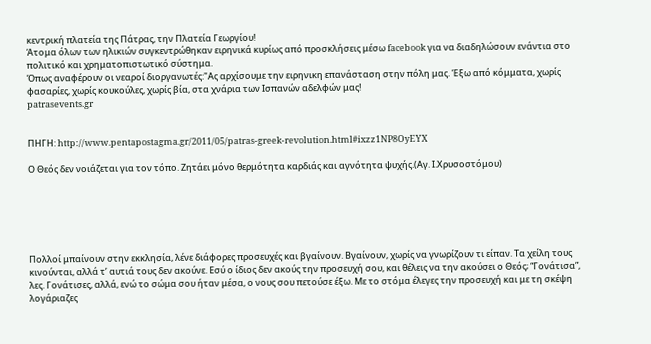κεντρική πλατεία της Πάτρας, την Πλατεία Γεωργίου!
Άτομα όλων των ηλικιών συγκεντρώθηκαν ειρηνικά κυρίως από προσκλήσεις μέσω facebook για να διαδηλώσουν ενάντια στο πολιτικό και χρηματοπιστωτικό σύστημα.
Όπως αναφέρουν οι νεαροί διοργανωτές:"Ας αρχίσουμε την ειρηνικη επανάσταση στην πόλη μας. Έξω από κόμματα, χωρίς φασαρίες, χωρίς κουκούλες, χωρίς βία, στα χνάρια των Ισπανών αδελφών μας!
patrasevents.gr


ΠΗΓΗ: http://www.pentapostagma.gr/2011/05/patras-greek-revolution.html#ixzz1NP8OyEYX

Ο Θεός δεν νοιάζεται για τον τόπο. Ζητάει μόνο θερμότητα καρδιάς και αγνότητα ψυχής.(Αγ. Ι.Χρυσοστόμου)






Πολλοί μπαίνουν στην εκκλησία, λένε διάφορες προσευχές και βγαίνουν. Βγαίνουν, χωρίς να γνωρίζουν τι είπαν. Τα χείλη τους κινούνται, αλλά τ’ αυτιά τους δεν ακούνε. Εσύ ο ίδιος δεν ακούς την προσευχή σου, και θέλεις να την ακούσει ο Θεός; “Γονάτισα”, λες. Γονάτισες, αλλά, ενώ το σώμα σου ήταν μέσα, ο νους σου πετούσε έξω. Με το στόμα έλεγες την προσευχή και με τη σκέψη λογάριαζες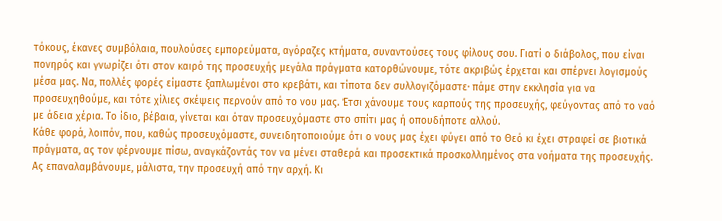τόκους, έκανες συμβόλαια, πουλούσες εμπορεύματα, αγόραζες κτήματα, συναντούσες τους φίλους σου. Γιατί ο διάβολος, που είναι πονηρός και γνωρίζει ότι στον καιρό της προσευχής μεγάλα πράγματα κατορθώνουμε, τότε ακριβώς έρχεται και σπέρνει λογισμούς μέσα μας. Να, πολλές φορές είμαστε ξαπλωμένοι στο κρεβάτι, και τίποτα δεν συλλογιζόμαστε· πάμε στην εκκλησία για να προσευχηθούμε, και τότε χίλιες σκέψεις περνούν από το νου μας. Έτσι χάνουμε τους καρπούς της προσευχής, φεύγοντας από το ναό με άδεια χέρια. Το ίδιο, βέβαια, γίνεται και όταν προσευχόμαστε στο σπίτι μας ή οπουδήποτε αλλού.
Κάθε φορά, λοιπόν, που, καθώς προσευχόμαστε, συνειδητοποιούμε ότι ο νους μας έχει φύγει από το Θεό κι έχει στραφεί σε βιοτικά πράγματα, ας τον φέρνουμε πίσω, αναγκάζοντάς τον να μένει σταθερά και προσεκτικά προσκολλημένος στα νοήματα της προσευχής. Ας επαναλαμβάνουμε, μάλιστα, την προσευχή από την αρχή. Κι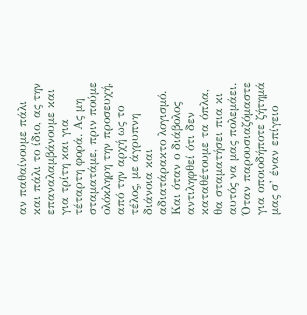αν παθαίνουμε πάλι και πάλι το ίδιο, ας την επαναλαμβάνουμε και για τρίτη και για τέταρτη φορά. Ας μη σταματάμε, πριν πούμε ολόκληρη την προσευχή, από την αρχή ως το τέλος, με άγρυπνη διάνοια και αδιατάρακτο λογισμό. Και όταν ο διάβολος αντιληφθεί ότι δεν καταθέτουμε τα όπλα, θα σταματήσει πια κι αυτός να μας πολεμάει.
Όταν παρουσιαζόμαστε για οποιοδήποτε ζήτημά μας σ’ έναν επίγειο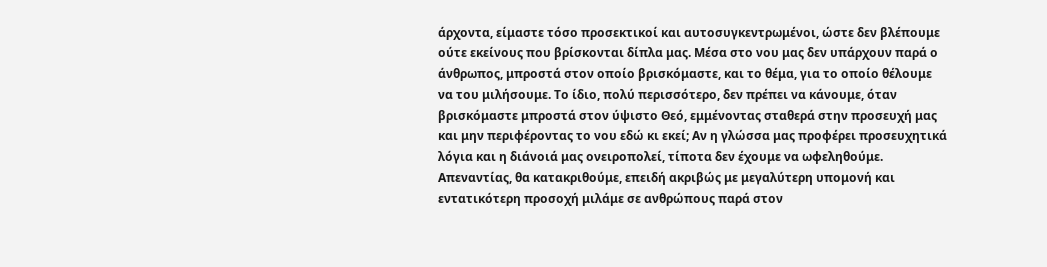άρχοντα, είμαστε τόσο προσεκτικοί και αυτοσυγκεντρωμένοι, ώστε δεν βλέπουμε ούτε εκείνους που βρίσκονται δίπλα μας. Μέσα στο νου μας δεν υπάρχουν παρά ο άνθρωπος, μπροστά στον οποίο βρισκόμαστε, και το θέμα, για το οποίο θέλουμε να του μιλήσουμε. Το ίδιο, πολύ περισσότερο, δεν πρέπει να κάνουμε, όταν βρισκόμαστε μπροστά στον ύψιστο Θεό, εμμένοντας σταθερά στην προσευχή μας και μην περιφέροντας το νου εδώ κι εκεί; Αν η γλώσσα μας προφέρει προσευχητικά λόγια και η διάνοιά μας ονειροπολεί, τίποτα δεν έχουμε να ωφεληθούμε. Απεναντίας, θα κατακριθούμε, επειδή ακριβώς με μεγαλύτερη υπομονή και εντατικότερη προσοχή μιλάμε σε ανθρώπους παρά στον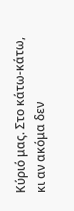Κύριό μας. Στο κάτω-κάτω, κι αν ακόμα δεν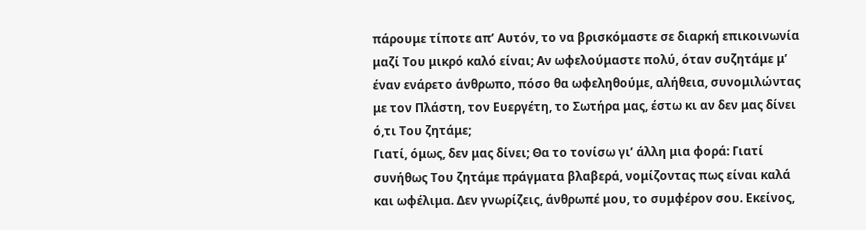πάρουμε τίποτε απ’ Αυτόν, το να βρισκόμαστε σε διαρκή επικοινωνία μαζί Του μικρό καλό είναι; Αν ωφελούμαστε πολύ, όταν συζητάμε μ’ έναν ενάρετο άνθρωπο, πόσο θα ωφεληθούμε, αλήθεια, συνομιλώντας με τον Πλάστη, τον Ευεργέτη, το Σωτήρα μας, έστω κι αν δεν μας δίνει ό,τι Του ζητάμε;
Γιατί, όμως, δεν μας δίνει; Θα το τονίσω γι’ άλλη μια φορά: Γιατί συνήθως Του ζητάμε πράγματα βλαβερά, νομίζοντας πως είναι καλά και ωφέλιμα. Δεν γνωρίζεις, άνθρωπέ μου, το συμφέρον σου. Εκείνος,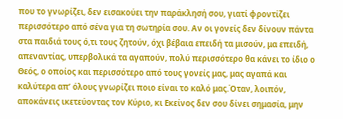που το γνωρίζει, δεν εισακούει την παράκλησή σου, γιατί φροντίζει περισσότερο από σένα για τη σωτηρία σου. Αν οι γονείς δεν δίνουν πάντα στα παιδιά τους ό,τι τους ζητούν, όχι βέβαια επειδή τα μισούν, μα επειδή, απεναντίας, υπερβολικά τα αγαπούν, πολύ περισσότερο θα κάνει το ίδιο ο Θεός, ο οποίος και περισσότερο από τους γονείς μας, μας αγαπά και καλύτερα απ’ όλους γνωρίζει ποιο είναι το καλό μας.Όταν, λοιπόν, αποκάνεις ικετεύοντας τον Κύριο, κι Εκείνος δεν σου δίνει σημασία, μην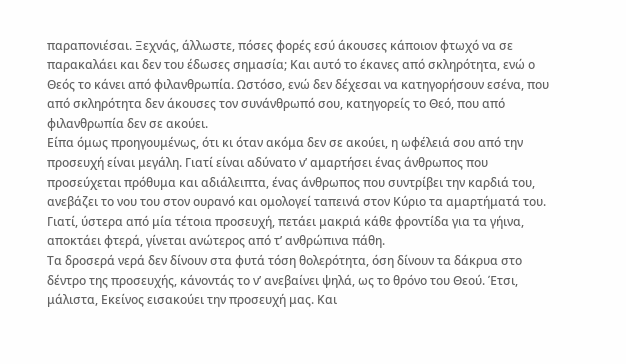παραπονιέσαι. Ξεχνάς, άλλωστε, πόσες φορές εσύ άκουσες κάποιον φτωχό να σε παρακαλάει και δεν του έδωσες σημασία; Και αυτό το έκανες από σκληρότητα, ενώ ο Θεός το κάνει από φιλανθρωπία. Ωστόσο, ενώ δεν δέχεσαι να κατηγορήσουν εσένα, που από σκληρότητα δεν άκουσες τον συνάνθρωπό σου, κατηγορείς το Θεό, που από φιλανθρωπία δεν σε ακούει.
Είπα όμως προηγουμένως, ότι κι όταν ακόμα δεν σε ακούει, η ωφέλειά σου από την προσευχή είναι μεγάλη. Γιατί είναι αδύνατο ν’ αμαρτήσει ένας άνθρωπος που προσεύχεται πρόθυμα και αδιάλειπτα, ένας άνθρωπος που συντρίβει την καρδιά του, ανεβάζει το νου του στον ουρανό και ομολογεί ταπεινά στον Κύριο τα αμαρτήματά του. Γιατί, ύστερα από μία τέτοια προσευχή, πετάει μακριά κάθε φροντίδα για τα γήινα, αποκτάει φτερά, γίνεται ανώτερος από τ’ ανθρώπινα πάθη.
Τα δροσερά νερά δεν δίνουν στα φυτά τόση θολερότητα, όση δίνουν τα δάκρυα στο δέντρο της προσευχής, κάνοντάς το ν’ ανεβαίνει ψηλά, ως το θρόνο του Θεού. Έτσι, μάλιστα, Εκείνος εισακούει την προσευχή μας. Και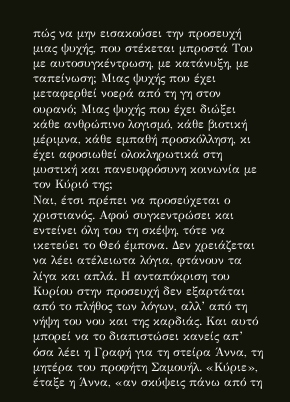πώς να μην εισακούσει την προσευχή μιας ψυχής, που στέκεται μπροστά Του με αυτοσυγκέντρωση, με κατάνυξη, με ταπείνωση; Μιας ψυχής που έχει μεταφερθεί νοερά από τη γη στον ουρανό; Μιας ψυχής που έχει διώξει κάθε ανθρώπινο λογισμό, κάθε βιοτική μέριμνα, κάθε εμπαθή προσκόλληση, κι έχει αφοσιωθεί ολοκληρωτικά στη μυστική και πανευφρόσυνη κοινωνία με τον Κύριό της;
Ναι, έτσι πρέπει να προσεύχεται ο χριστιανός. Αφού συγκεντρώσει και εντείνει όλη του τη σκέψη, τότε να ικετεύει το Θεό έμπονα. Δεν χρειάζεται να λέει ατέλειωτα λόγια, φτάνουν τα λίγα και απλά. Η ανταπόκριση του Κυρίου στην προσευχή δεν εξαρτάται από το πλήθος των λόγων, αλλ’ από τη νήψη του νου και της καρδιάς. Και αυτό μπορεί να το διαπιστώσει κανείς απ’ όσα λέει η Γραφή για τη στείρα Άννα, τη μητέρα του προφήτη Σαμουήλ. «Κύριε», έταξε η Άννα, «αν σκύψεις πάνω από τη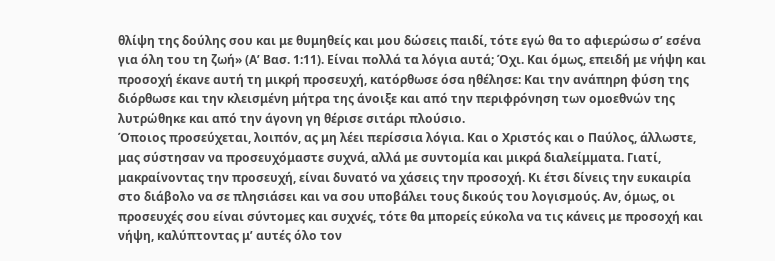θλίψη της δούλης σου και με θυμηθείς και μου δώσεις παιδί, τότε εγώ θα το αφιερώσω σ’ εσένα για όλη του τη ζωή» (Α’ Βασ. 1:11). Είναι πολλά τα λόγια αυτά; Όχι. Και όμως, επειδή με νήψη και προσοχή έκανε αυτή τη μικρή προσευχή, κατόρθωσε όσα ηθέλησε: Και την ανάπηρη φύση της διόρθωσε και την κλεισμένη μήτρα της άνοιξε και από την περιφρόνηση των ομοεθνών της λυτρώθηκε και από την άγονη γη θέρισε σιτάρι πλούσιο.
Όποιος προσεύχεται, λοιπόν, ας μη λέει περίσσια λόγια. Και ο Χριστός και ο Παύλος, άλλωστε, μας σύστησαν να προσευχόμαστε συχνά, αλλά με συντομία και μικρά διαλείμματα. Γιατί, μακραίνοντας την προσευχή, είναι δυνατό να χάσεις την προσοχή. Κι έτσι δίνεις την ευκαιρία στο διάβολο να σε πλησιάσει και να σου υποβάλει τους δικούς του λογισμούς. Αν, όμως, οι προσευχές σου είναι σύντομες και συχνές, τότε θα μπορείς εύκολα να τις κάνεις με προσοχή και νήψη, καλύπτοντας μ’ αυτές όλο τον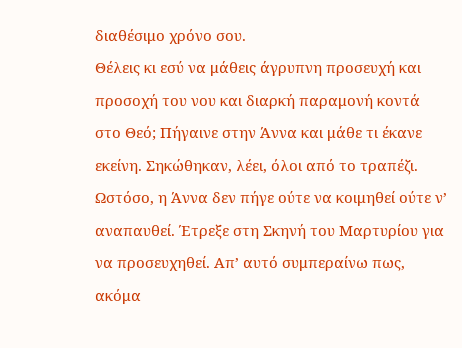διαθέσιμο χρόνο σου.
Θέλεις κι εσύ να μάθεις άγρυπνη προσευχή και προσοχή του νου και διαρκή παραμονή κοντά στο Θεό; Πήγαινε στην Άννα και μάθε τι έκανε εκείνη. Σηκώθηκαν, λέει, όλοι από το τραπέζι. Ωστόσο, η Άννα δεν πήγε ούτε να κοιμηθεί ούτε ν’ αναπαυθεί. Έτρεξε στη Σκηνή του Μαρτυρίου για να προσευχηθεί. Απ’ αυτό συμπεραίνω πως, ακόμα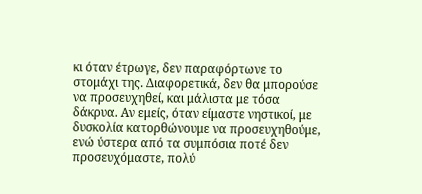κι όταν έτρωγε, δεν παραφόρτωνε το στομάχι της. Διαφορετικά, δεν θα μπορούσε να προσευχηθεί, και μάλιστα με τόσα δάκρυα. Αν εμείς, όταν είμαστε νηστικοί, με δυσκολία κατορθώνουμε να προσευχηθούμε, ενώ ύστερα από τα συμπόσια ποτέ δεν προσευχόμαστε, πολύ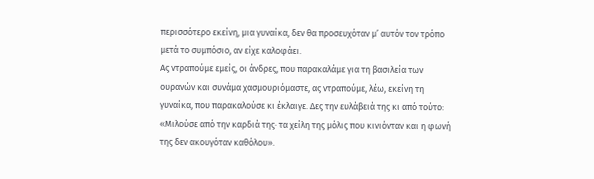περισσότερο εκείνη, μια γυναίκα, δεν θα προσευχόταν μ’ αυτόν τον τρόπο μετά το συμπόσιο, αν είχε καλοφάει.
Ας ντραπούμε εμείς, οι άνδρες, που παρακαλάμε για τη βασιλεία των ουρανών και συνάμα χασμουριόμαστε, ας ντραπούμε, λέω, εκείνη τη γυναίκα, που παρακαλούσε κι έκλαιγε. Δες την ευλάβειά της κι από τούτο: «Μιλούσε από την καρδιά της· τα χείλη της μόλις που κινιόνταν και η φωνή της δεν ακουγόταν καθόλου».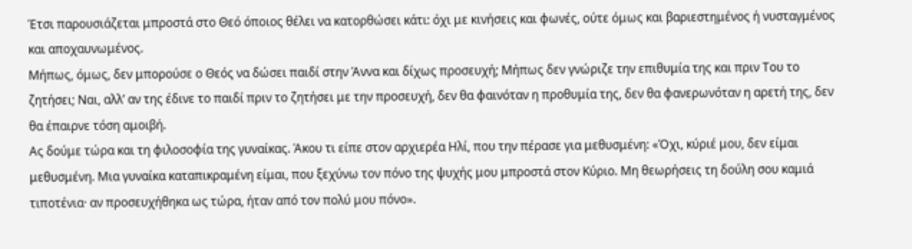Έτσι παρουσιάζεται μπροστά στο Θεό όποιος θέλει να κατορθώσει κάτι: όχι με κινήσεις και φωνές, ούτε όμως και βαριεστημένος ή νυσταγμένος και αποχαυνωμένος.
Μήπως, όμως, δεν μπορούσε ο Θεός να δώσει παιδί στην Άννα και δίχως προσευχή; Μήπως δεν γνώριζε την επιθυμία της και πριν Του το ζητήσει; Ναι, αλλ’ αν της έδινε το παιδί πριν το ζητήσει με την προσευχή, δεν θα φαινόταν η προθυμία της, δεν θα φανερωνόταν η αρετή της, δεν θα έπαιρνε τόση αμοιβή.
Ας δούμε τώρα και τη φιλοσοφία της γυναίκας. Άκου τι είπε στον αρχιερέα Ηλί, που την πέρασε για μεθυσμένη: «Όχι, κύριέ μου, δεν είμαι μεθυσμένη. Μια γυναίκα καταπικραμένη είμαι, που ξεχύνω τον πόνο της ψυχής μου μπροστά στον Κύριο. Μη θεωρήσεις τη δούλη σου καμιά τιποτένια· αν προσευχήθηκα ως τώρα, ήταν από τον πολύ μου πόνο».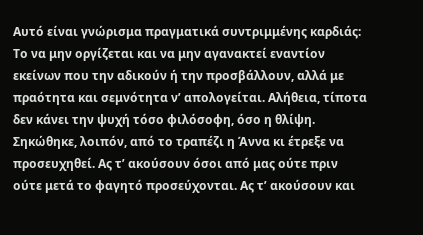Αυτό είναι γνώρισμα πραγματικά συντριμμένης καρδιάς: Το να μην οργίζεται και να μην αγανακτεί εναντίον εκείνων που την αδικούν ή την προσβάλλουν, αλλά με πραότητα και σεμνότητα ν’ απολογείται. Αλήθεια, τίποτα δεν κάνει την ψυχή τόσο φιλόσοφη, όσο η θλίψη.
Σηκώθηκε, λοιπόν, από το τραπέζι η Άννα κι έτρεξε να προσευχηθεί. Ας τ’ ακούσουν όσοι από μας ούτε πριν ούτε μετά το φαγητό προσεύχονται. Ας τ’ ακούσουν και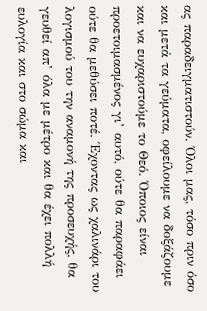ας παραδειγματιστούν. Όλοι μας, τόσο πριν όσο και μετά τα γεύματα, οφείλουμε να δοξάζουμε και να ευχαριστούμε το Θεό. Όποιος είναι προετοιμασμένος γι’ αυτό, ούτε θα παραφάει ούτε θα μεθύσει ποτέ. Έχοντας ως χαλινάρι του λογισμού του την αναμονή της προσευχής, θα γευθεί απ’ όλα με μέτρο και θα έχει πολλή ευλογία και στο σώμα και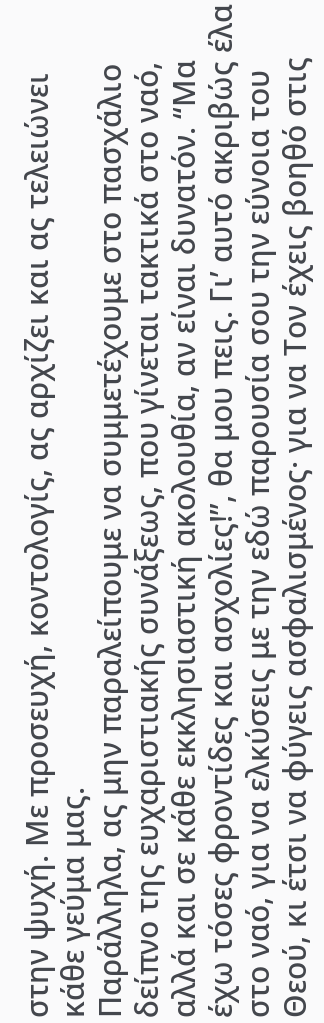στην ψυχή. Με προσευχή, κοντολογίς, ας αρχίζει και ας τελειώνει κάθε γεύμα μας.
Παράλληλα, ας μην παραλείπουμε να συμμετέχουμε στο πασχάλιο δείπνο της ευχαριστιακής συνάξεως, που γίνεται τακτικά στο ναό, αλλά και σε κάθε εκκλησιαστική ακολουθία, αν είναι δυνατόν. “Μα έχω τόσες φροντίδες και ασχολίες!”, θα μου πεις. Γι’ αυτό ακριβώς έλα στο ναό, για να ελκύσεις με την εδώ παρουσία σου την εύνοια του Θεού, κι έτσι να φύγεις ασφαλισμένος· για να Τον έχεις βοηθό στις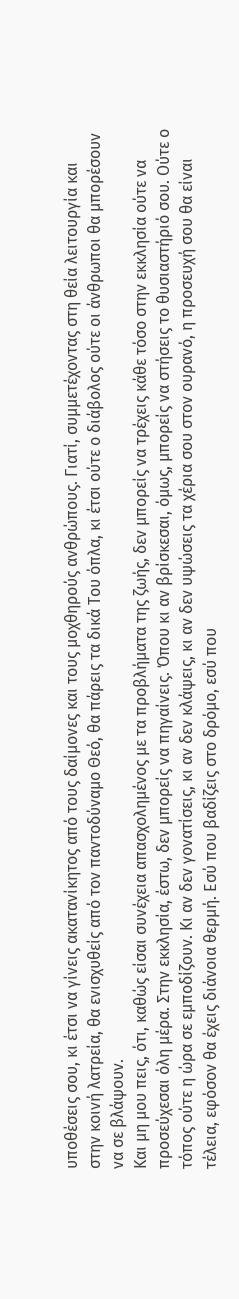υποθέσεις σου, κι έτσι να γίνεις ακατανίκητος από τους δαίμονες και τους μοχθηρούς ανθρώπους. Γιατί, συμμετέχοντας στη θεία λειτουργία και στην κοινή λατρεία, θα ενισχυθείς από τον παντοδύναμο Θεό, θα πάρεις τα δικά Του όπλα, κι έτσι ούτε ο διάβολος ούτε οι άνθρωποι θα μπορέσουν να σε βλάψουν.
Και μη μου πεις, ότι, καθώς είσαι συνέχεια απασχολημένος με τα προβλήματα της ζωής, δεν μπορείς να τρέχεις κάθε τόσο στην εκκλησία ούτε να προσεύχεσαι όλη μέρα. Στην εκκλησία, έστω, δεν μπορείς να πηγαίνεις. Όπου κι αν βρίσκεσαι, όμως, μπορείς να στήσεις το θυσιαστήριό σου. Ούτε ο τόπος ούτε η ώρα σε εμποδίζουν. Κι αν δεν γονατίσεις, κι αν δεν κλάψεις, κι αν δεν υψώσεις τα χέρια σου στον ουρανό, η προσευχή σου θα είναι τέλεια, εφόσον θα έχεις διάνοια θερμή. Εσύ που βαδίζεις στο δρόμο, εσύ που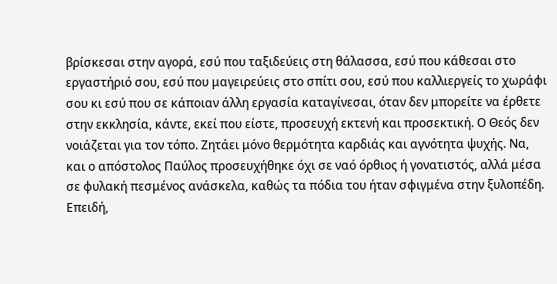βρίσκεσαι στην αγορά, εσύ που ταξιδεύεις στη θάλασσα, εσύ που κάθεσαι στο εργαστήριό σου, εσύ που μαγειρεύεις στο σπίτι σου, εσύ που καλλιεργείς το χωράφι σου κι εσύ που σε κάποιαν άλλη εργασία καταγίνεσαι, όταν δεν μπορείτε να έρθετε στην εκκλησία, κάντε, εκεί που είστε, προσευχή εκτενή και προσεκτική. Ο Θεός δεν νοιάζεται για τον τόπο. Ζητάει μόνο θερμότητα καρδιάς και αγνότητα ψυχής. Να, και ο απόστολος Παύλος προσευχήθηκε όχι σε ναό όρθιος ή γονατιστός, αλλά μέσα σε φυλακή πεσμένος ανάσκελα, καθώς τα πόδια του ήταν σφιγμένα στην ξυλοπέδη. Επειδή,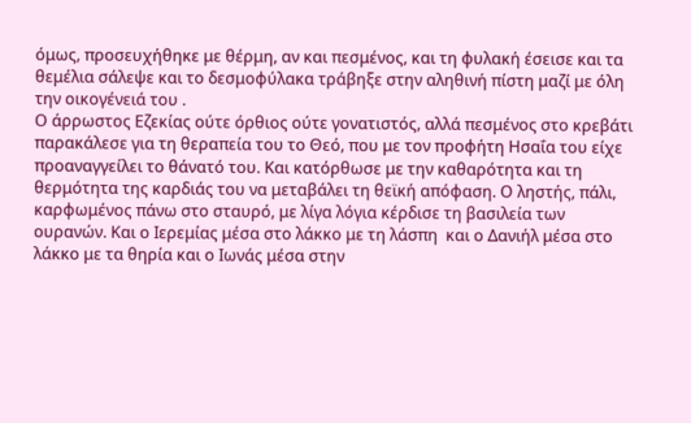όμως, προσευχήθηκε με θέρμη, αν και πεσμένος, και τη φυλακή έσεισε και τα θεμέλια σάλεψε και το δεσμοφύλακα τράβηξε στην αληθινή πίστη μαζί με όλη την οικογένειά του .
Ο άρρωστος Εζεκίας ούτε όρθιος ούτε γονατιστός, αλλά πεσμένος στο κρεβάτι παρακάλεσε για τη θεραπεία του το Θεό, που με τον προφήτη Ησαΐα του είχε προαναγγείλει το θάνατό του. Και κατόρθωσε με την καθαρότητα και τη θερμότητα της καρδιάς του να μεταβάλει τη θεϊκή απόφαση. Ο ληστής, πάλι, καρφωμένος πάνω στο σταυρό, με λίγα λόγια κέρδισε τη βασιλεία των ουρανών. Και ο Ιερεμίας μέσα στο λάκκο με τη λάσπη  και ο Δανιήλ μέσα στο λάκκο με τα θηρία και ο Ιωνάς μέσα στην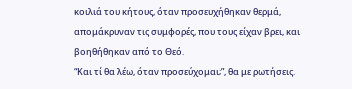κοιλιά του κήτους, όταν προσευχήθηκαν θερμά, απομάκρυναν τις συμφορές, που τους είχαν βρει, και βοηθήθηκαν από το Θεό.
“Και τί θα λέω, όταν προσεύχομαι;”, θα με ρωτήσεις.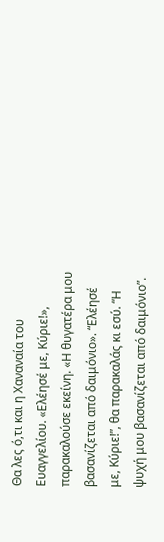Θα λες ό,τι και η Χαναναία του Ευαγγελίου. «Ελέησέ με, Κύριε!», παρακαλούσε εκείνη. «Η θυγατέρα μου βασανίζεται από δαιμόνιο». “Ελέησέ με, Κύριε!”, θα παρακαλάς κι εσύ. “Η ψυχή μου βασανίζεται από δαιμόνιο”.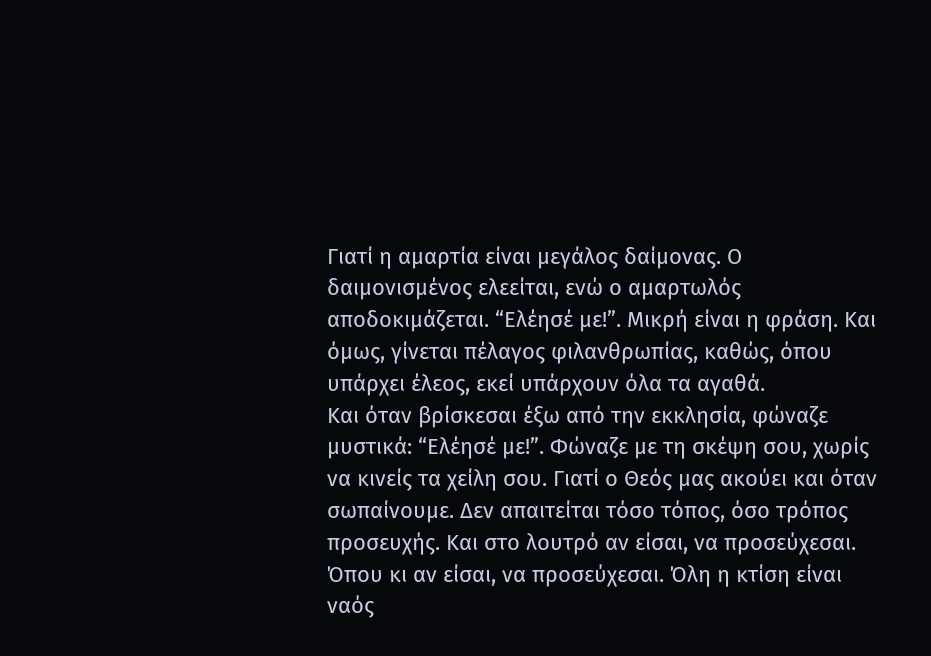Γιατί η αμαρτία είναι μεγάλος δαίμονας. Ο δαιμονισμένος ελεείται, ενώ ο αμαρτωλός αποδοκιμάζεται. “Ελέησέ με!”. Μικρή είναι η φράση. Και όμως, γίνεται πέλαγος φιλανθρωπίας, καθώς, όπου υπάρχει έλεος, εκεί υπάρχουν όλα τα αγαθά.
Και όταν βρίσκεσαι έξω από την εκκλησία, φώναζε μυστικά: “Ελέησέ με!”. Φώναζε με τη σκέψη σου, χωρίς να κινείς τα χείλη σου. Γιατί ο Θεός μας ακούει και όταν σωπαίνουμε. Δεν απαιτείται τόσο τόπος, όσο τρόπος προσευχής. Και στο λουτρό αν είσαι, να προσεύχεσαι. Όπου κι αν είσαι, να προσεύχεσαι. Όλη η κτίση είναι ναός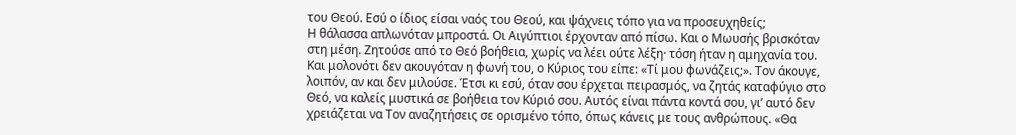του Θεού. Εσύ ο ίδιος είσαι ναός του Θεού, και ψάχνεις τόπο για να προσευχηθείς;
Η θάλασσα απλωνόταν μπροστά. Οι Αιγύπτιοι έρχονταν από πίσω. Και ο Μωυσής βρισκόταν στη μέση. Ζητούσε από το Θεό βοήθεια, χωρίς να λέει ούτε λέξη· τόση ήταν η αμηχανία του. Και μολονότι δεν ακουγόταν η φωνή του, ο Κύριος του είπε: «Τί μου φωνάζεις;». Τον άκουγε, λοιπόν, αν και δεν μιλούσε. Έτσι κι εσύ, όταν σου έρχεται πειρασμός, να ζητάς καταφύγιο στο Θεό, να καλείς μυστικά σε βοήθεια τον Κύριό σου. Αυτός είναι πάντα κοντά σου, γι’ αυτό δεν χρειάζεται να Τον αναζητήσεις σε ορισμένο τόπο, όπως κάνεις με τους ανθρώπους. «Θα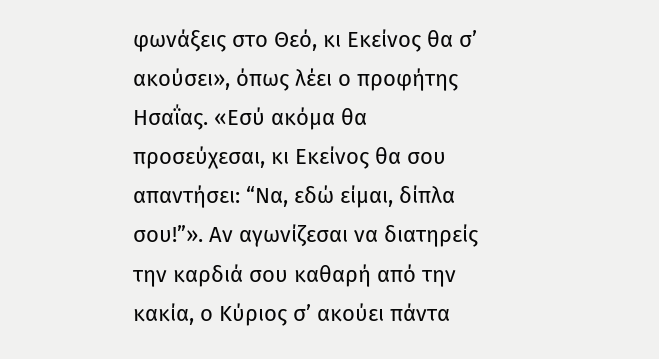φωνάξεις στο Θεό, κι Εκείνος θα σ’ ακούσει», όπως λέει ο προφήτης Ησαΐας. «Εσύ ακόμα θα προσεύχεσαι, κι Εκείνος θα σου απαντήσει: “Να, εδώ είμαι, δίπλα σου!”». Αν αγωνίζεσαι να διατηρείς την καρδιά σου καθαρή από την κακία, ο Κύριος σ’ ακούει πάντα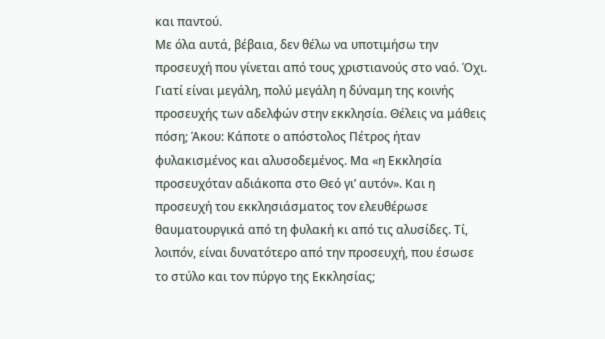και παντού.
Με όλα αυτά, βέβαια, δεν θέλω να υποτιμήσω την προσευχή που γίνεται από τους χριστιανούς στο ναό. Όχι. Γιατί είναι μεγάλη, πολύ μεγάλη η δύναμη της κοινής προσευχής των αδελφών στην εκκλησία. Θέλεις να μάθεις πόση; Άκου: Κάποτε ο απόστολος Πέτρος ήταν φυλακισμένος και αλυσοδεμένος. Μα «η Εκκλησία προσευχόταν αδιάκοπα στο Θεό γι’ αυτόν». Και η προσευχή του εκκλησιάσματος τον ελευθέρωσε θαυματουργικά από τη φυλακή κι από τις αλυσίδες. Τί, λοιπόν, είναι δυνατότερο από την προσευχή, που έσωσε το στύλο και τον πύργο της Εκκλησίας;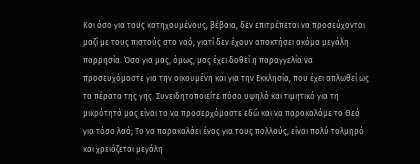Και όσο για τους κατηχουμένους, βέβαια, δεν επιτρέπεται να προσεύχονται μαζί με τους πιστούς στο ναό, γιατί δεν έχουν αποκτήσει ακόμα μεγάλη παρρησία. Όσο για μας, όμως, μας έχει δοθεί η παραγγελία να προσευχόμαστε για την οικουμένη και για την Εκκλησία, που έχει απλωθεί ως τα πέρατα της γης. Συνειδητοποιείτε πόσο υψηλό και τιμητικό για τη μικρότητά μας είναι το να προσερχόμαστε εδώ και να παρακαλάμε το Θεό για τόσο λαό; Το να παρακαλάει ένας για τους πολλούς, είναι πολύ τολμηρό και χρειάζεται μεγάλη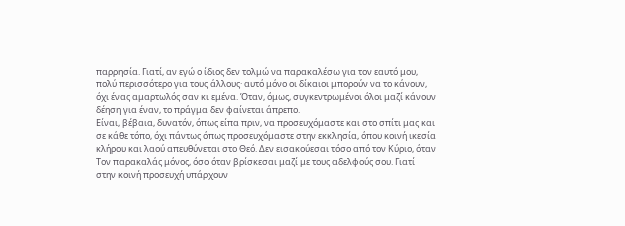παρρησία. Γιατί, αν εγώ ο ίδιος δεν τολμώ να παρακαλέσω για τον εαυτό μου, πολύ περισσότερο για τους άλλους· αυτό μόνο οι δίκαιοι μπορούν να το κάνουν, όχι ένας αμαρτωλός σαν κι εμένα. Όταν, όμως, συγκεντρωμένοι όλοι μαζί κάνουν δέηση για έναν, το πράγμα δεν φαίνεται άπρεπο.
Είναι, βέβαια, δυνατόν, όπως είπα πριν, να προσευχόμαστε και στο σπίτι μας και σε κάθε τόπο, όχι πάντως όπως προσευχόμαστε στην εκκλησία, όπου κοινή ικεσία κλήρου και λαού απευθύνεται στο Θεό. Δεν εισακούεσαι τόσο από τον Κύριο, όταν Τον παρακαλάς μόνος, όσο όταν βρίσκεσαι μαζί με τους αδελφούς σου. Γιατί στην κοινή προσευχή υπάρχουν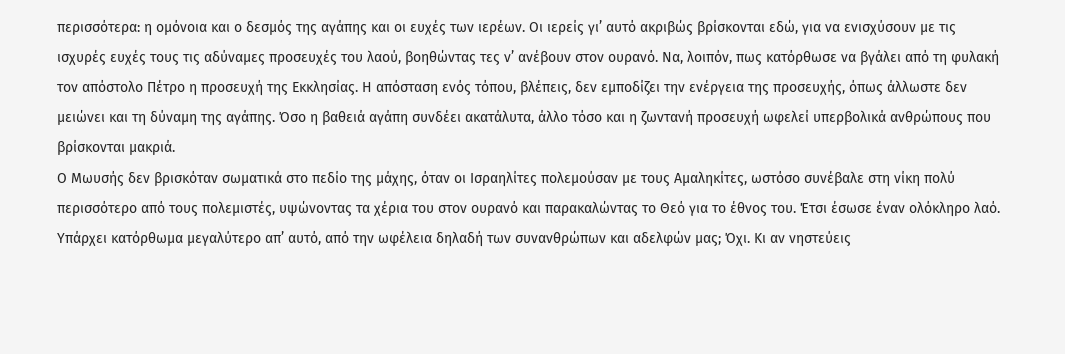περισσότερα: η ομόνοια και ο δεσμός της αγάπης και οι ευχές των ιερέων. Οι ιερείς γι’ αυτό ακριβώς βρίσκονται εδώ, για να ενισχύσουν με τις ισχυρές ευχές τους τις αδύναμες προσευχές του λαού, βοηθώντας τες ν’ ανέβουν στον ουρανό. Να, λοιπόν, πως κατόρθωσε να βγάλει από τη φυλακή τον απόστολο Πέτρο η προσευχή της Εκκλησίας. Η απόσταση ενός τόπου, βλέπεις, δεν εμποδίζει την ενέργεια της προσευχής, όπως άλλωστε δεν μειώνει και τη δύναμη της αγάπης. Όσο η βαθειά αγάπη συνδέει ακατάλυτα, άλλο τόσο και η ζωντανή προσευχή ωφελεί υπερβολικά ανθρώπους που βρίσκονται μακριά.
Ο Μωυσής δεν βρισκόταν σωματικά στο πεδίο της μάχης, όταν οι Ισραηλίτες πολεμούσαν με τους Αμαληκίτες, ωστόσο συνέβαλε στη νίκη πολύ περισσότερο από τους πολεμιστές, υψώνοντας τα χέρια του στον ουρανό και παρακαλώντας το Θεό για το έθνος του. Έτσι έσωσε έναν ολόκληρο λαό. Υπάρχει κατόρθωμα μεγαλύτερο απ’ αυτό, από την ωφέλεια δηλαδή των συνανθρώπων και αδελφών μας; Όχι. Κι αν νηστεύεις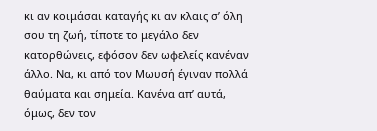κι αν κοιμάσαι καταγής κι αν κλαις σ’ όλη σου τη ζωή, τίποτε το μεγάλο δεν κατορθώνεις, εφόσον δεν ωφελείς κανέναν άλλο. Να, κι από τον Μωυσή έγιναν πολλά θαύματα και σημεία. Κανένα απ’ αυτά, όμως, δεν τον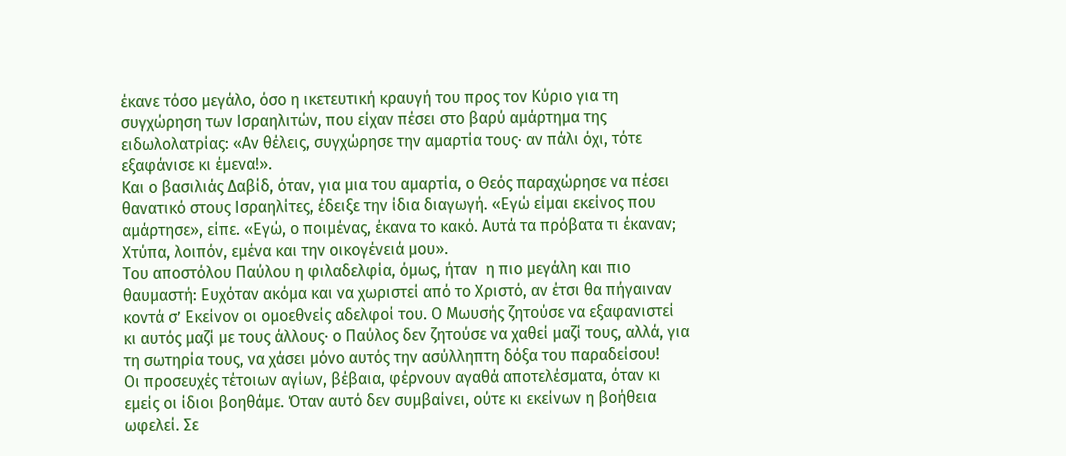έκανε τόσο μεγάλο, όσο η ικετευτική κραυγή του προς τον Κύριο για τη συγχώρηση των Ισραηλιτών, που είχαν πέσει στο βαρύ αμάρτημα της ειδωλολατρίας: «Αν θέλεις, συγχώρησε την αμαρτία τους· αν πάλι όχι, τότε εξαφάνισε κι έμενα!».
Και ο βασιλιάς Δαβίδ, όταν, για μια του αμαρτία, ο Θεός παραχώρησε να πέσει θανατικό στους Ισραηλίτες, έδειξε την ίδια διαγωγή. «Εγώ είμαι εκείνος που αμάρτησε», είπε. «Εγώ, ο ποιμένας, έκανα το κακό. Αυτά τα πρόβατα τι έκαναν; Χτύπα, λοιπόν, εμένα και την οικογένειά μου».
Του αποστόλου Παύλου η φιλαδελφία, όμως, ήταν  η πιο μεγάλη και πιο θαυμαστή: Ευχόταν ακόμα και να χωριστεί από το Χριστό, αν έτσι θα πήγαιναν κοντά σ’ Εκείνον οι ομοεθνείς αδελφοί του. Ο Μωυσής ζητούσε να εξαφανιστεί κι αυτός μαζί με τους άλλους· ο Παύλος δεν ζητούσε να χαθεί μαζί τους, αλλά, για τη σωτηρία τους, να χάσει μόνο αυτός την ασύλληπτη δόξα του παραδείσου!
Οι προσευχές τέτοιων αγίων, βέβαια, φέρνουν αγαθά αποτελέσματα, όταν κι εμείς οι ίδιοι βοηθάμε. Όταν αυτό δεν συμβαίνει, ούτε κι εκείνων η βοήθεια ωφελεί. Σε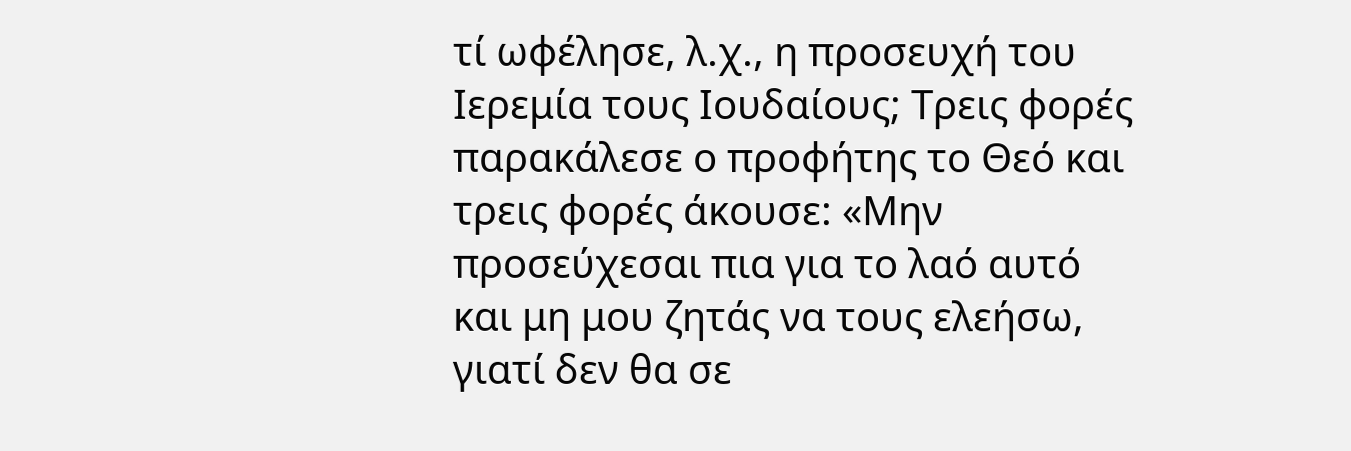τί ωφέλησε, λ.χ., η προσευχή του Ιερεμία τους Ιουδαίους; Τρεις φορές παρακάλεσε ο προφήτης το Θεό και τρεις φορές άκουσε: «Μην προσεύχεσαι πια για το λαό αυτό και μη μου ζητάς να τους ελεήσω, γιατί δεν θα σε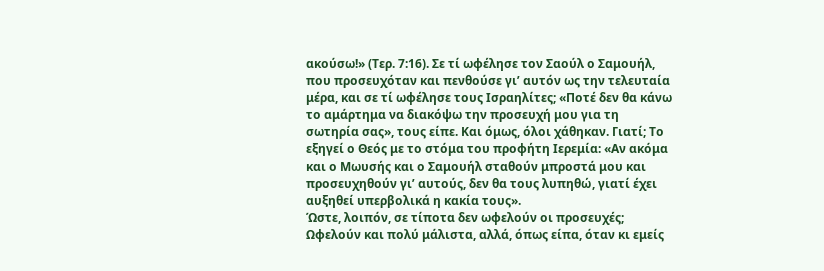ακούσω!» (Τερ. 7:16). Σε τί ωφέλησε τον Σαούλ ο Σαμουήλ, που προσευχόταν και πενθούσε γι’ αυτόν ως την τελευταία μέρα, και σε τί ωφέλησε τους Ισραηλίτες; «Ποτέ δεν θα κάνω το αμάρτημα να διακόψω την προσευχή μου για τη σωτηρία σας», τους είπε. Και όμως, όλοι χάθηκαν. Γιατί; Το εξηγεί ο Θεός με το στόμα του προφήτη Ιερεμία: «Αν ακόμα και ο Μωυσής και ο Σαμουήλ σταθούν μπροστά μου και προσευχηθούν γι’ αυτούς, δεν θα τους λυπηθώ, γιατί έχει αυξηθεί υπερβολικά η κακία τους».
Ώστε, λοιπόν, σε τίποτα δεν ωφελούν οι προσευχές; Ωφελούν και πολύ μάλιστα, αλλά, όπως είπα, όταν κι εμείς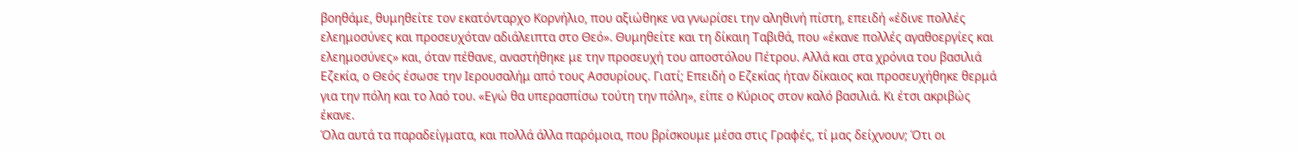βοηθάμε, θυμηθείτε τον εκατόνταρχο Κορνήλιο, που αξιώθηκε να γνωρίσει την αληθινή πίστη, επειδή «έδινε πολλές ελεημοσύνες και προσευχόταν αδιάλειπτα στο Θεό». Θυμηθείτε και τη δίκαιη Ταβιθά, που «έκανε πολλές αγαθοεργίες και ελεημοσύνες» και, όταν πέθανε, αναστήθηκε με την προσευχή του αποστόλου Πέτρου. Αλλά και στα χρόνια του βασιλιά Εζεκία, ο Θεός έσωσε την Ιερουσαλήμ από τους Ασσυρίους. Γιατί; Επειδή ο Εζεκίας ήταν δίκαιος και προσευχήθηκε θερμά για την πόλη και το λαό του. «Εγώ θα υπερασπίσω τούτη την πόλη», είπε ο Κύριος στον καλό βασιλιά. Κι έτσι ακριβώς έκανε.
Όλα αυτά τα παραδείγματα, και πολλά άλλα παρόμοια, που βρίσκουμε μέσα στις Γραφές, τί μας δείχνουν; Ότι οι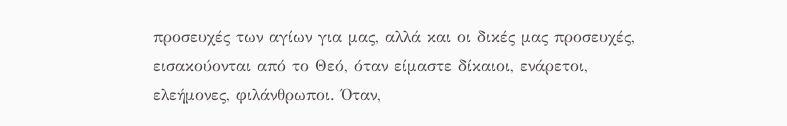προσευχές των αγίων για μας, αλλά και οι δικές μας προσευχές, εισακούονται από το Θεό, όταν είμαστε δίκαιοι, ενάρετοι, ελεήμονες, φιλάνθρωποι. Όταν,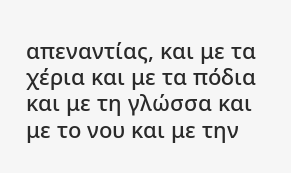απεναντίας, και με τα χέρια και με τα πόδια και με τη γλώσσα και με το νου και με την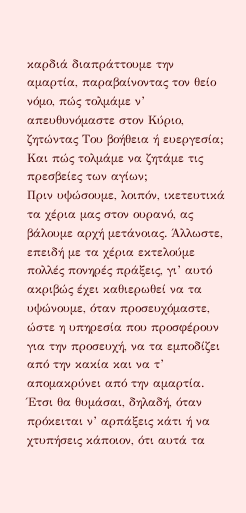καρδιά διαπράττουμε την αμαρτία, παραβαίνοντας τον θείο νόμο, πώς τολμάμε ν’ απευθυνόμαστε στον Κύριο, ζητώντας Του βοήθεια ή ευεργεσία; Και πώς τολμάμε να ζητάμε τις πρεσβείες των αγίων;
Πριν υψώσουμε, λοιπόν, ικετευτικά τα χέρια μας στον ουρανό, ας βάλουμε αρχή μετάνοιας. Άλλωστε, επειδή με τα χέρια εκτελούμε πολλές πονηρές πράξεις, γι’ αυτό ακριβώς έχει καθιερωθεί να τα υψώνουμε, όταν προσευχόμαστε, ώστε η υπηρεσία που προσφέρουν για την προσευχή, να τα εμποδίζει από την κακία και να τ’ απομακρύνει από την αμαρτία. Έτσι θα θυμάσαι, δηλαδή, όταν πρόκειται ν’ αρπάξεις κάτι ή να χτυπήσεις κάποιον, ότι αυτά τα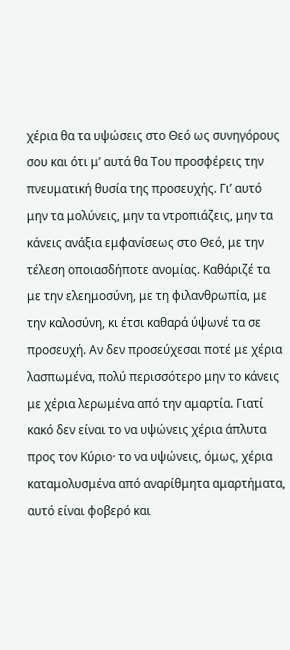χέρια θα τα υψώσεις στο Θεό ως συνηγόρους σου και ότι μ’ αυτά θα Του προσφέρεις την πνευματική θυσία της προσευχής. Γι’ αυτό μην τα μολύνεις, μην τα ντροπιάζεις, μην τα κάνεις ανάξια εμφανίσεως στο Θεό, με την τέλεση οποιασδήποτε ανομίας. Καθάριζέ τα με την ελεημοσύνη, με τη φιλανθρωπία, με την καλοσύνη, κι έτσι καθαρά ύψωνέ τα σε προσευχή. Αν δεν προσεύχεσαι ποτέ με χέρια λασπωμένα, πολύ περισσότερο μην το κάνεις με χέρια λερωμένα από την αμαρτία. Γιατί κακό δεν είναι το να υψώνεις χέρια άπλυτα προς τον Κύριο· το να υψώνεις, όμως, χέρια καταμολυσμένα από αναρίθμητα αμαρτήματα, αυτό είναι φοβερό και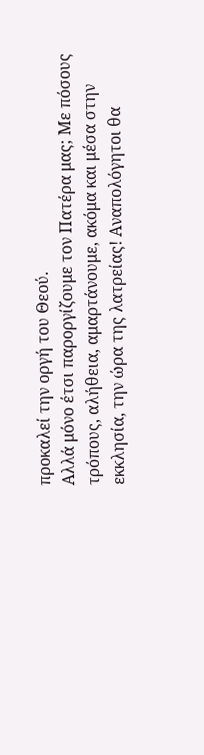προκαλεί την οργή του Θεού.
Αλλά μόνο έτσι παροργίζουμε τον Πατέρα μας; Με πόσους τρόπους, αλήθεια, αμαρτάνουμε, ακόμα και μέσα στην εκκλησία, την ώρα της λατρείας! Αναπολόγητοι θα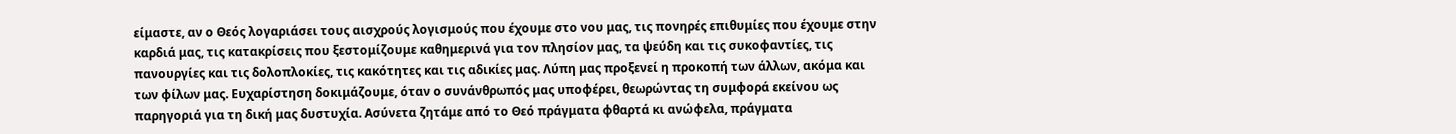είμαστε, αν ο Θεός λογαριάσει τους αισχρούς λογισμούς που έχουμε στο νου μας, τις πονηρές επιθυμίες που έχουμε στην καρδιά μας, τις κατακρίσεις που ξεστομίζουμε καθημερινά για τον πλησίον μας, τα ψεύδη και τις συκοφαντίες, τις πανουργίες και τις δολοπλοκίες, τις κακότητες και τις αδικίες μας. Λύπη μας προξενεί η προκοπή των άλλων, ακόμα και των φίλων μας. Ευχαρίστηση δοκιμάζουμε, όταν ο συνάνθρωπός μας υποφέρει, θεωρώντας τη συμφορά εκείνου ως παρηγοριά για τη δική μας δυστυχία. Ασύνετα ζητάμε από το Θεό πράγματα φθαρτά κι ανώφελα, πράγματα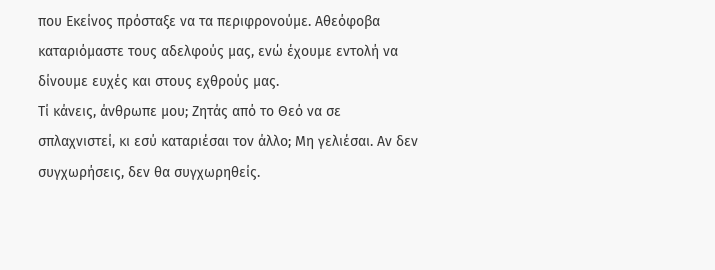που Εκείνος πρόσταξε να τα περιφρονούμε. Αθεόφοβα καταριόμαστε τους αδελφούς μας, ενώ έχουμε εντολή να δίνουμε ευχές και στους εχθρούς μας.
Τί κάνεις, άνθρωπε μου; Ζητάς από το Θεό να σε σπλαχνιστεί, κι εσύ καταριέσαι τον άλλο; Μη γελιέσαι. Αν δεν συγχωρήσεις, δεν θα συγχωρηθείς.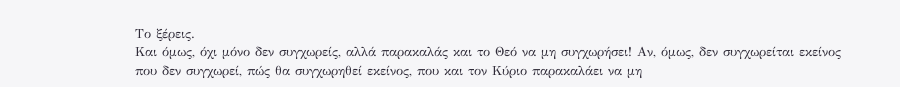Το ξέρεις.
Και όμως, όχι μόνο δεν συγχωρείς, αλλά παρακαλάς και το Θεό να μη συγχωρήσει! Αν, όμως, δεν συγχωρείται εκείνος που δεν συγχωρεί, πώς θα συγχωρηθεί εκείνος, που και τον Κύριο παρακαλάει να μη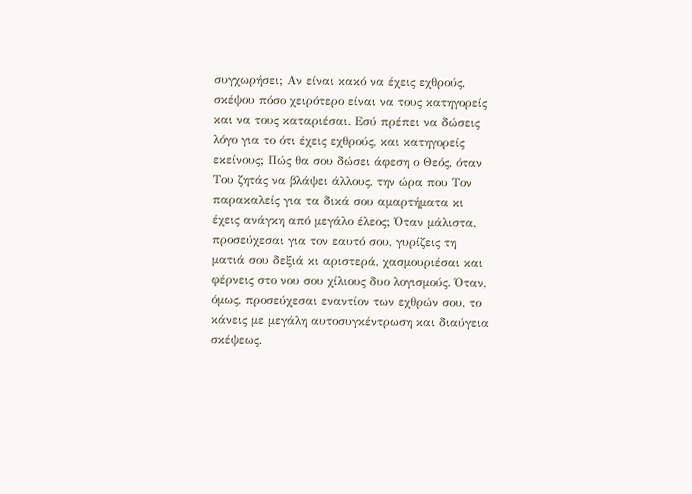συγχωρήσει; Αν είναι κακό να έχεις εχθρούς, σκέψου πόσο χειρότερο είναι να τους κατηγορείς και να τους καταριέσαι. Εσύ πρέπει να δώσεις λόγο για το ότι έχεις εχθρούς, και κατηγορείς εκείνους; Πώς θα σου δώσει άφεση ο Θεός, όταν Του ζητάς να βλάψει άλλους, την ώρα που Τον παρακαλείς για τα δικά σου αμαρτήματα κι έχεις ανάγκη από μεγάλο έλεος; Όταν μάλιστα, προσεύχεσαι για τον εαυτό σου, γυρίζεις τη ματιά σου δεξιά κι αριστερά, χασμουριέσαι και φέρνεις στο νου σου χίλιους δυο λογισμούς. Όταν, όμως, προσεύχεσαι εναντίον των εχθρών σου, το κάνεις με μεγάλη αυτοσυγκέντρωση και διαύγεια σκέψεως.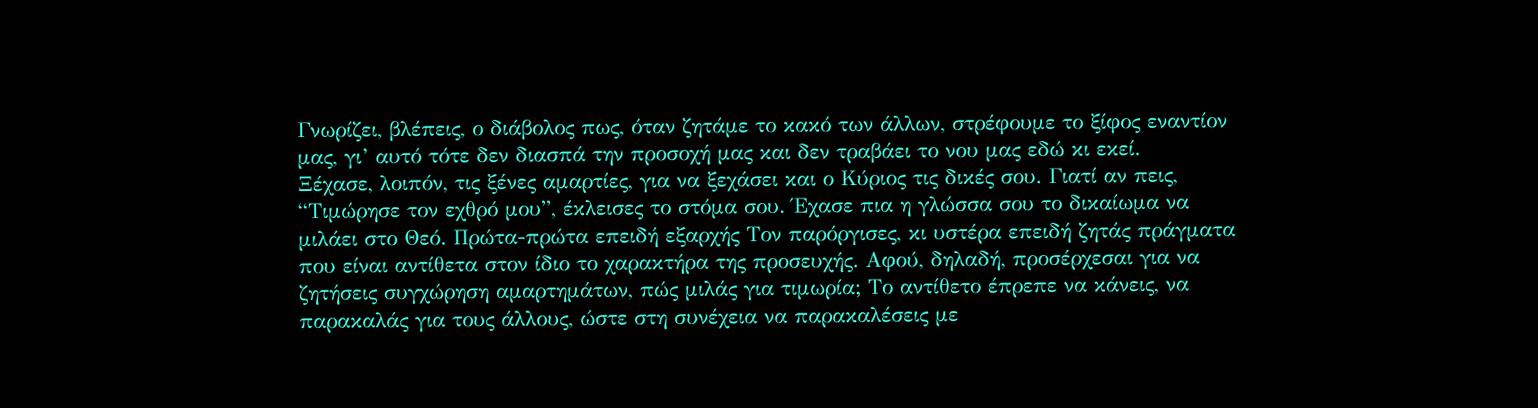Γνωρίζει, βλέπεις, ο διάβολος πως, όταν ζητάμε το κακό των άλλων, στρέφουμε το ξίφος εναντίον μας, γι’ αυτό τότε δεν διασπά την προσοχή μας και δεν τραβάει το νου μας εδώ κι εκεί.
Ξέχασε, λοιπόν, τις ξένες αμαρτίες, για να ξεχάσει και ο Κύριος τις δικές σου. Γιατί αν πεις, “Τιμώρησε τον εχθρό μου”, έκλεισες το στόμα σου. Έχασε πια η γλώσσα σου το δικαίωμα να μιλάει στο Θεό. Πρώτα-πρώτα επειδή εξαρχής Τον παρόργισες, κι υστέρα επειδή ζητάς πράγματα που είναι αντίθετα στον ίδιο το χαρακτήρα της προσευχής. Αφού, δηλαδή, προσέρχεσαι για να ζητήσεις συγχώρηση αμαρτημάτων, πώς μιλάς για τιμωρία; Το αντίθετο έπρεπε να κάνεις, να παρακαλάς για τους άλλους, ώστε στη συνέχεια να παρακαλέσεις με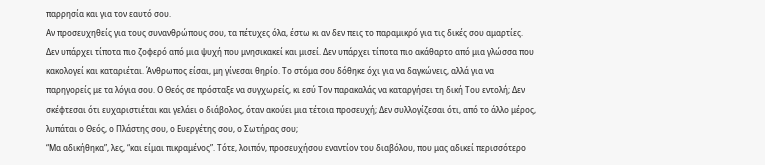παρρησία και για τον εαυτό σου.
Αν προσευχηθείς για τους συνανθρώπους σου, τα πέτυχες όλα, έστω κι αν δεν πεις το παραμικρό για τις δικές σου αμαρτίες.
Δεν υπάρχει τίποτα πιο ζοφερό από μια ψυχή που μνησικακεί και μισεί. Δεν υπάρχει τίποτα πιο ακάθαρτο από μια γλώσσα που κακολογεί και καταριέται. Άνθρωπος είσαι, μη γίνεσαι θηρίο. Το στόμα σου δόθηκε όχι για να δαγκώνεις, αλλά για να παρηγορείς με τα λόγια σου. Ο Θεός σε πρόσταξε να συγχωρείς, κι εσύ Τον παρακαλάς να καταργήσει τη δική Του εντολή; Δεν σκέφτεσαι ότι ευχαριστιέται και γελάει ο διάβολος, όταν ακούει μια τέτοια προσευχή; Δεν συλλογίζεσαι ότι, από το άλλο μέρος, λυπάται ο Θεός, ο Πλάστης σου, ο Ευεργέτης σου, ο Σωτήρας σου;
“Μα αδικήθηκα”, λες, “και είμαι πικραμένος”. Τότε, λοιπόν, προσευχήσου εναντίον του διαβόλου, που μας αδικεί περισσότερο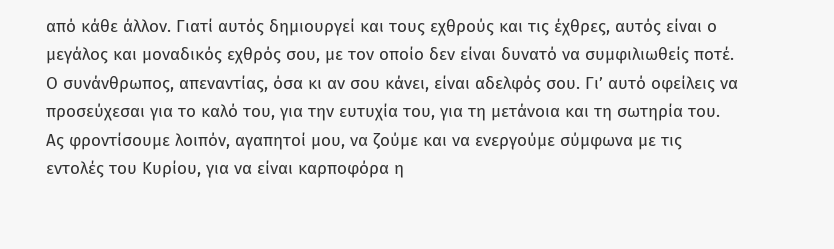από κάθε άλλον. Γιατί αυτός δημιουργεί και τους εχθρούς και τις έχθρες, αυτός είναι ο μεγάλος και μοναδικός εχθρός σου, με τον οποίο δεν είναι δυνατό να συμφιλιωθείς ποτέ. Ο συνάνθρωπος, απεναντίας, όσα κι αν σου κάνει, είναι αδελφός σου. Γι’ αυτό οφείλεις να προσεύχεσαι για το καλό του, για την ευτυχία του, για τη μετάνοια και τη σωτηρία του.
Ας φροντίσουμε λοιπόν, αγαπητοί μου, να ζούμε και να ενεργούμε σύμφωνα με τις εντολές του Κυρίου, για να είναι καρποφόρα η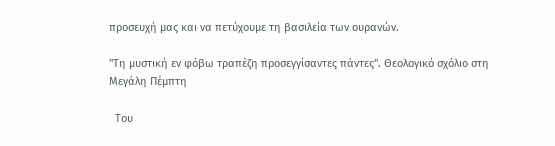προσευχή μας και να πετύχουμε τη βασιλεία των ουρανών.

"Τη μυστική εν φόβω τραπέζη προσεγγίσαντες πάντες". Θεολογικό σχόλιο στη Μεγάλη Πέμπτη

  Του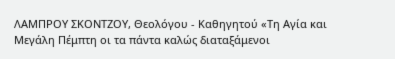ΛΑΜΠΡΟΥ ΣΚΟΝΤΖΟΥ, Θεολόγου - Καθηγητού «Τη Αγία και Μεγάλη Πέμπτη οι τα πάντα καλώς διαταξάμενοι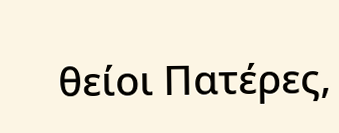θείοι Πατέρες,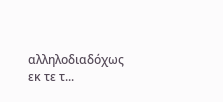αλληλοδιαδόχως εκ τε τ...